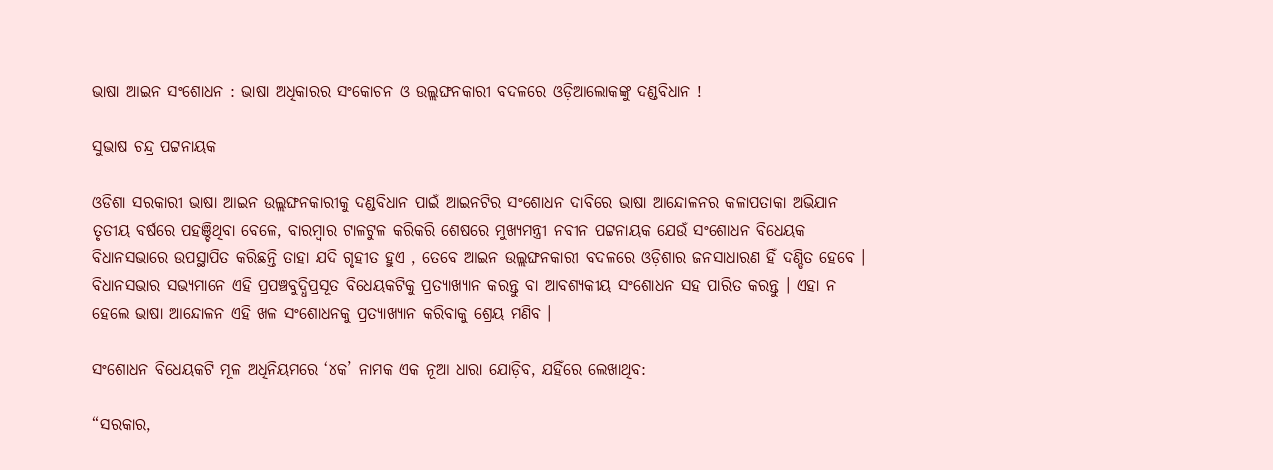ଭାଷା ଆଇନ ସଂଶୋଧନ : ଭାଷା ଅଧିକାରର ସଂକୋଚନ ଓ ଉଲ୍ଲଙ୍ଘନକାରୀ ବଦଳରେ ଓଡ଼ିଆଲୋକଙ୍କୁ ଦଣ୍ଡବିଧାନ !

ସୁଭାଷ ଚନ୍ଦ୍ର ପଟ୍ଟନାୟକ

ଓଡିଶା ସରକାରୀ ଭାଷା ଆଇନ ଉଲ୍ଲଙ୍ଘନକାରୀକୁ ଦଣ୍ଡବିଧାନ ପାଇଁ ଆଇନଟିର ସଂଶୋଧନ ଦାବିରେ ଭାଷା ଆନ୍ଦୋଳନର କଳାପତାକା ଅଭିଯାନ ତୃତୀୟ ବର୍ଷରେ ପହଞ୍ଚିଥିବା ବେଳେ, ବାରମ୍ବାର ଟାଳଟୁଳ କରିକରି ଶେଷରେ ମୁଖ୍ୟମନ୍ତ୍ରୀ ନବୀନ ପଟ୍ଟନାୟକ ଯେଉଁ ସଂଶୋଧନ ବିଧେୟକ ବିଧାନସଭାରେ ଉପସ୍ଥାପିତ କରିଛନ୍ତି ତାହା ଯଦି ଗୃହୀତ ହୁଏ , ତେବେ ଆଇନ ଉଲ୍ଲଙ୍ଘନକାରୀ ବଦଳରେ ଓଡ଼ିଶାର ଜନସାଧାରଣ ହିଁ ଦଣ୍ଡିତ ହେବେ । ବିଧାନସଭାର ସଭ୍ୟମାନେ ଏହି ପ୍ରପଞ୍ଚବୁଦ୍ଧିପ୍ରସୂତ ବିଧେୟକଟିକୁ ପ୍ରତ୍ୟାଖ୍ୟାନ କରନ୍ତୁ ବା ଆବଶ୍ୟକୀୟ ସଂଶୋଧନ ସହ ପାରିତ କରନ୍ତୁ । ଏହା ନ ହେଲେ ଭାଷା ଆନ୍ଦୋଳନ ଏହି ଖଳ ସଂଶୋଧନକୁ ପ୍ରତ୍ୟାଖ୍ୟାନ କରିବାକୁ ଶ୍ରେୟ ମଣିବ ।

ସଂଶୋଧନ ବିଧେୟକଟି ମୂଳ ଅଧିନିୟମରେ ‘୪କ’ ନାମକ ଏକ ନୂଆ ଧାରା ଯୋଡ଼ିବ, ଯହିଁରେ ଲେଖାଥିବ:

“ସରକାର,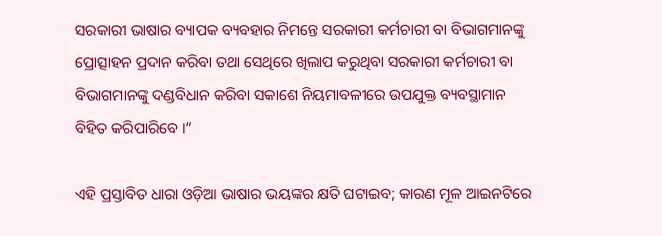ସରକାରୀ ଭାଷାର ବ୍ୟାପକ ବ୍ୟବହାର ନିମନ୍ତେ ସରକାରୀ କର୍ମଚାରୀ ବା ବିଭାଗମାନଙ୍କୁ ପ୍ରୋତ୍ସାହନ ପ୍ରଦାନ କରିବା ତଥା ସେଥିରେ ଖିଲାପ କରୁଥିବା ସରକାରୀ କର୍ମଚାରୀ ବା ବିଭାଗମାନଙ୍କୁ ଦଣ୍ଡବିଧାନ କରିବା ସକାଶେ ନିୟମାବଳୀରେ ଉପଯୁକ୍ତ ବ୍ୟବସ୍ଥାମାନ ବିହିତ କରିପାରିବେ ।”

ଏହି ପ୍ରସ୍ତାବିତ ଧାରା ଓଡ଼ିଆ ଭାଷାର ଭୟଙ୍କର କ୍ଷତି ଘଟାଇବ; କାରଣ ମୂଳ ଆଇନଟିରେ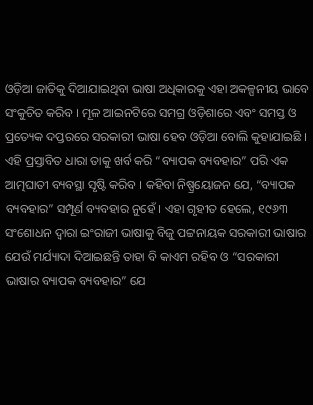ଓଡ଼ିଆ ଜାତିକୁ ଦିଆଯାଇଥିବା ଭାଷା ଅଧିକାରକୁ ଏହା ଅକଳ୍ପନୀୟ ଭାବେ ସଂକୁଚିତ କରିବ । ମୂଳ ଆଇନଟିରେ ସମଗ୍ର ଓଡ଼ିଶାରେ ଏବଂ ସମସ୍ତ ଓ ପ୍ରତ୍ୟେକ ଦପ୍ତରରେ ସରକାରୀ ଭାଷା ହେବ ଓଡ଼ିଆ ବୋଲି କୁହାଯାଇଛି । ଏହି ପ୍ରସ୍ତାବିତ ଧାରା ତାକୁ ଖର୍ବ କରି “ବ୍ୟାପକ ବ୍ୟବହାର” ପରି ଏକ ଆତ୍ମଘାତୀ ବ୍ୟବସ୍ଥା ସୃଷ୍ଟି କରିବ । କହିବା ନିଷ୍ପ୍ରୟୋଜନ ଯେ, “ବ୍ୟାପକ ବ୍ୟବହାର” ସମ୍ପୂର୍ଣ ବ୍ୟବହାର ନୁହେଁ । ଏହା ଗୃହୀତ ହେଲେ, ୧୯୬୩ ସଂଶୋଧନ ଦ୍ଵାରା ଇଂରାଜୀ ଭାଷାକୁ ବିଜୁ ପଟ୍ଟନାୟକ ସରକାରୀ ଭାଷାର ଯେଉଁ ମର୍ଯ୍ୟାଦା ଦିଆଇଛନ୍ତି ତାହା ବି କାଏମ ରହିବ ଓ “ସରକାରୀ ଭାଷାର ବ୍ୟାପକ ବ୍ୟବହାର” ଯେ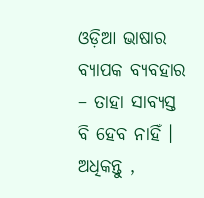ଓଡ଼ିଆ ଭାଷାର ବ୍ୟାପକ ବ୍ୟବହାର – ତାହା ସାବ୍ୟସ୍ତ ବି ହେବ ନାହିଁ । ଅଧିକନ୍ତୁ ,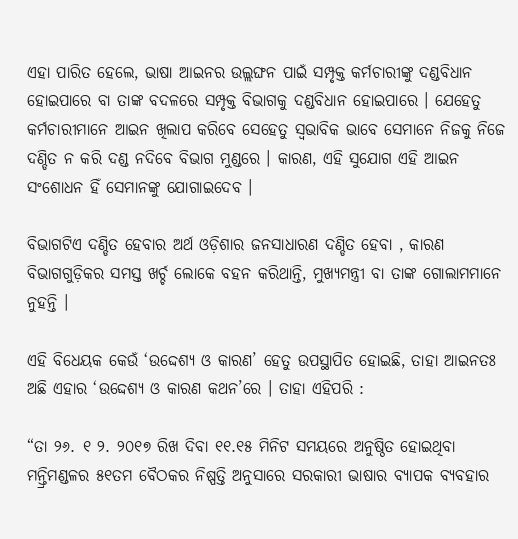ଏହା ପାରିତ ହେଲେ, ଭାଷା ଆଇନର ଉଲ୍ଲଙ୍ଘନ ପାଇଁ ସମ୍ପୃକ୍ତ କର୍ମଚାରୀଙ୍କୁ ଦଣ୍ଡବିଧାନ ହୋଇପାରେ ବା ତାଙ୍କ ବଦଳରେ ସମ୍ପୃକ୍ତ ବିଭାଗକୁ ଦଣ୍ଡବିଧାନ ହୋଇପାରେ । ଯେହେତୁ କର୍ମଚାରୀମାନେ ଆଇନ ଖିଲାପ କରିବେ ସେହେତୁ ସ୍ବଭାବିକ ଭାବେ ସେମାନେ ନିଜକୁ ନିଜେ ଦଣ୍ଡିତ ନ କରି ଦଣ୍ଡ ନଦିବେ ବିଭାଗ ମୁଣ୍ଡରେ । କାରଣ, ଏହି ସୁଯୋଗ ଏହି ଆଇନ ସଂଶୋଧନ ହିଁ ସେମାନଙ୍କୁ ଯୋଗାଇଦେବ ।

ବିଭାଗଟିଏ ଦଣ୍ଡିତ ହେବାର ଅର୍ଥ ଓଡ଼ିଶାର ଜନସାଧାରଣ ଦଣ୍ଡିତ ହେବା , କାରଣ ବିଭାଗଗୁଡ଼ିକର ସମସ୍ତ ଖର୍ଚ୍ଚ ଲୋକେ ବହନ କରିଥାନ୍ତି, ମୁଖ୍ୟମନ୍ତ୍ରୀ ବା ତାଙ୍କ ଗୋଲାମମାନେ ନୁହନ୍ତି ।

ଏହି ବିଧେୟକ କେଉଁ ‘ଉଦ୍ଦେଶ୍ୟ ଓ କାରଣ’ ହେତୁ ଉପସ୍ଥାପିତ ହୋଇଛି, ତାହା ଆଇନତଃ ଅଛି ଏହାର ‘ଉଦ୍ଦେଶ୍ୟ ଓ କାରଣ କଥନ’ରେ । ତାହା ଏହିପରି :

“ତା ୨୬. ୧ ୨. ୨୦୧୭ ରିଖ ଦିବା ୧୧.୧୫ ମିନିଟ ସମୟରେ ଅନୁଷ୍ଠିତ ହୋଇଥିବା ମନ୍ତ୍ରିମଣ୍ଡଳର ୫୧ତମ ବୈଠକର ନିଷ୍ପତ୍ତି ଅନୁସାରେ ସରକାରୀ ଭାଷାର ବ୍ୟାପକ ବ୍ୟବହାର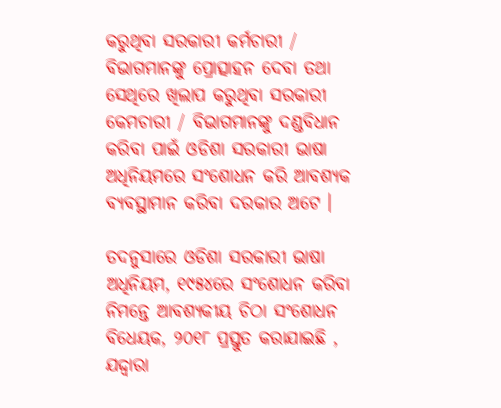କରୁଥିବା ସରକାରୀ କର୍ମଚାରୀ / ବିଭାଗମାନଙ୍କୁ ପ୍ରୋତ୍ସାହନ ଦେବା ତଥା ସେଥିରେ ଖିଲାପ କରୁଥିବା ସରକାରୀ କେମଚାରୀ / ବିଭାଗମାନଙ୍କୁ ଦଣ୍ଡବିଧାନ କରିବା ପାଇଁ ଓଡିଶା ସରକାରୀ ଭାଷା ଅଧିନିୟମରେ ସଂଶୋଧନ କରି ଆବଶ୍ୟକ ବ୍ୟବସ୍ଥାମାନ କରିବା ଦରକାର ଅଟେ ।

ତଦନୁସାରେ ଓଡିଶା ସରକାରୀ ଭାଷା ଅଧିନିୟମ, ୧୯୫୪ରେ ସଂଶୋଧନ କରିବା ନିମନ୍ତେ ଆବଶ୍ୟକୀୟ ଚିଠା ସଂଶୋଧନ ବିଧେୟକ, ୨୦୧୮ ପ୍ରସ୍ତୁତ କରାଯାଇଛି , ଯଦ୍ଦ୍ଵାରା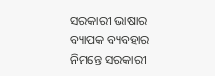ସରକାରୀ ଭାଷାର ବ୍ୟାପକ ବ୍ୟବହାର ନିମନ୍ତେ ସରକାରୀ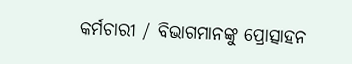କର୍ମଚାରୀ / ବିଭାଗମାନଙ୍କୁ ପ୍ରୋତ୍ସାହନ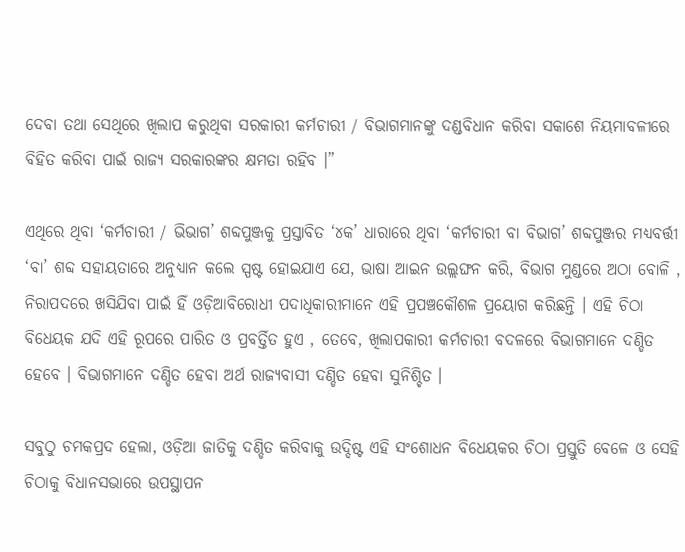ଦେବା ତଥା ସେଥିରେ ଖିଲାପ କରୁଥିବା ସରକାରୀ କର୍ମଚାରୀ / ବିଭାଗମାନଙ୍କୁ ଦଣ୍ଡବିଧାନ କରିବା ସକାଶେ ନିୟମାବଳୀରେ ବିହିତ କରିବା ପାଇଁ ରାଜ୍ୟ ସରକାରଙ୍କର କ୍ଷମତା ରହିବ ।”

ଏଥିରେ ଥିବା ‘କର୍ମଚାରୀ / ଭିଭାଗ’ ଶବ୍ଦପୁଞ୍ଜକୁ ପ୍ରସ୍ତାବିତ ‘୪କ’ ଧାରାରେ ଥିବା ‘କର୍ମଚାରୀ ବା ବିଭାଗ’ ଶବ୍ଦପୁଞ୍ଜର ମଧ୍ୟବର୍ତ୍ତୀ ‘ବା’ ଶବ୍ଦ ସହାୟତାରେ ଅନୁଧ୍ୟାନ କଲେ ସ୍ପଷ୍ଟ ହୋଇଯାଏ ଯେ, ଭାଷା ଆଇନ ଉଲ୍ଲଙ୍ଘନ କରି, ବିଭାଗ ମୁଣ୍ଡରେ ଅଠା ବୋଳି , ନିରାପଦରେ ଖସିଯିବା ପାଇଁ ହିଁ ଓଡ଼ିଆବିରୋଧୀ ପଦାଧିକାରୀମାନେ ଏହି ପ୍ରପଞ୍ଚକୌଶଳ ପ୍ରୟୋଗ କରିଛନ୍ତି । ଏହି ଚିଠା ବିଧେୟକ ଯଦି ଏହି ରୂପରେ ପାରିତ ଓ ପ୍ରବର୍ତ୍ତିତ ହୁଏ , ତେବେ, ଖିଲାପକାରୀ କର୍ମଚାରୀ ବଦଳରେ ବିଭାଗମାନେ ଦଣ୍ଡିତ ହେବେ । ବିଭାଗମାନେ ଦଣ୍ଡିତ ହେବା ଅର୍ଥ ରାଜ୍ୟବାସୀ ଦଣ୍ଡିତ ହେବା ସୁନିଶ୍ଚିତ ।

ସବୁଠୁ ଚମକପ୍ରଦ ହେଲା, ଓଡ଼ିଆ ଜାତିକୁ ଦଣ୍ଡିତ କରିବାକୁ ଉଦ୍ଦିଷ୍ଟ ଏହି ସଂଶୋଧନ ବିଧେୟକର ଚିଠା ପ୍ରସ୍ତୁତି ବେଳେ ଓ ସେହି ଚିଠାକୁ ବିଧାନସଭାରେ ଉପସ୍ଥାପନ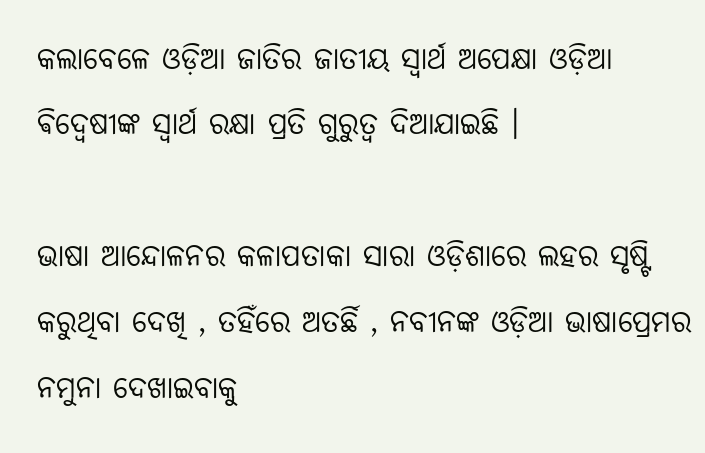କଲାବେଳେ ଓଡ଼ିଆ ଜାତିର ଜାତୀୟ ସ୍ଵାର୍ଥ ଅପେକ୍ଷା ଓଡ଼ିଆ ଵିଦ୍ଵେଷୀଙ୍କ ସ୍ଵାର୍ଥ ରକ୍ଷା ପ୍ରତି ଗୁରୁତ୍ବ ଦିଆଯାଇଛି ।

ଭାଷା ଆନ୍ଦୋଳନର କଳାପତାକା ସାରା ଓଡ଼ିଶାରେ ଲହର ସୃଷ୍ଟି କରୁଥିବା ଦେଖି , ତହିଁରେ ଅତର୍ଛି , ନବୀନଙ୍କ ଓଡ଼ିଆ ଭାଷାପ୍ରେମର ନମୁନା ଦେଖାଇବାକୁ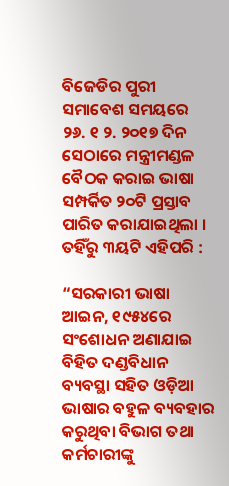ବିଜେଡିର ପୁରୀ ସମାବେଶ ସମୟରେ ୨୬. ୧ ୨. ୨୦୧୭ ଦିନ ସେଠାରେ ମନ୍ତ୍ରୀମଣ୍ଡଳ ବୈଠକ କରାଇ ଭାଷା ସମ୍ପର୍କିତ ୨୦ଟି ପ୍ରସ୍ତାବ ପାରିତ କରାଯାଇଥିଲା । ତହିଁରୁ ୩ୟଟି ଏହିପରି :

“ସରକାରୀ ଭାଷା ଆଇନ, ୧୯୫୪ରେ ସଂଶୋଧନ ଅଣାଯାଇ ବିହିତ ଦଣ୍ଡବିଧାନ ବ୍ୟବସ୍ଥା ସହିତ ଓଡ଼ିଆ ଭାଷାର ବହୁଳ ବ୍ୟବହାର କରୁଥିବା ବିଭାଗ ତଥା କର୍ମଚାରୀଙ୍କୁ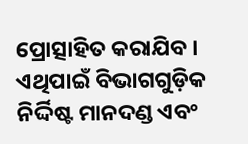ପ୍ରୋତ୍ସାହିତ କରାଯିବ । ଏଥିପାଇଁ ବିଭାଗଗୁଡ଼ିକ ନିର୍ଦ୍ଦିଷ୍ଟ ମାନଦଣ୍ଡ ଏବଂ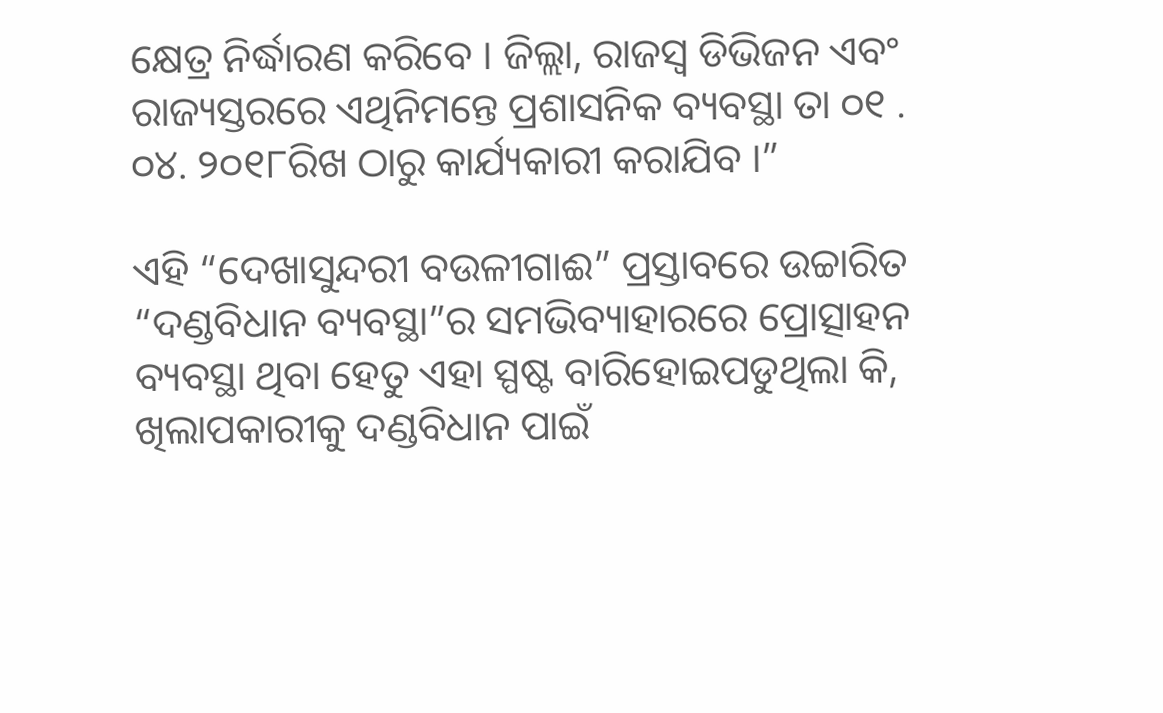କ୍ଷେତ୍ର ନିର୍ଦ୍ଧାରଣ କରିବେ । ଜିଲ୍ଲା, ରାଜସ୍ଵ ଡିଭିଜନ ଏବଂ ରାଜ୍ୟସ୍ତରରେ ଏଥିନିମନ୍ତେ ପ୍ରଶାସନିକ ବ୍ୟବସ୍ଥା ତା ୦୧ . ୦୪. ୨୦୧୮ରିଖ ଠାରୁ କାର୍ଯ୍ୟକାରୀ କରାଯିବ ।”

ଏହି “ଦେଖାସୁନ୍ଦରୀ ବଉଳୀଗାଈ” ପ୍ରସ୍ତାବରେ ଉଚ୍ଚାରିତ “ଦଣ୍ଡବିଧାନ ବ୍ୟବସ୍ଥା”ର ସମଭିବ୍ୟାହାରରେ ପ୍ରୋତ୍ସାହନ ବ୍ୟବସ୍ଥା ଥିବା ହେତୁ ଏହା ସ୍ପଷ୍ଟ ବାରିହୋଇପଡୁଥିଲା କି, ଖିଲାପକାରୀକୁ ଦଣ୍ଡବିଧାନ ପାଇଁ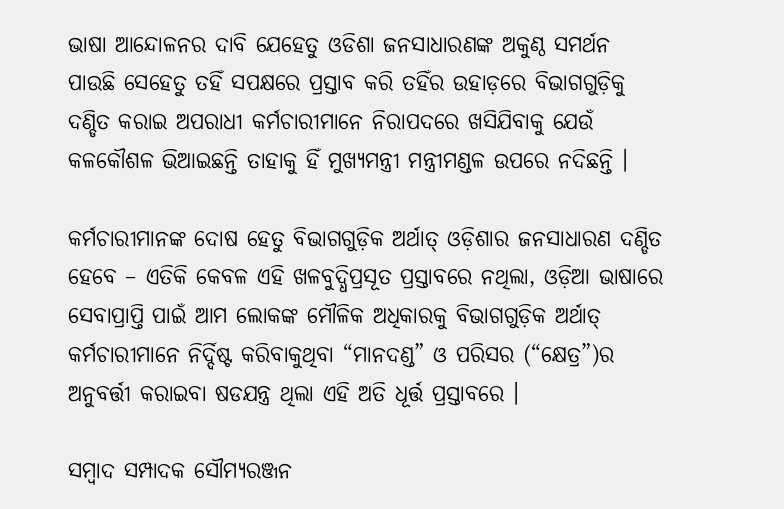ଭାଷା ଆନ୍ଦୋଳନର ଦାବି ଯେହେତୁ ଓଡିଶା ଜନସାଧାରଣଙ୍କ ଅକୁଣ୍ଠ ସମର୍ଥନ ପାଉଛି ସେହେତୁ ତହିଁ ସପକ୍ଷରେ ପ୍ରସ୍ତାବ କରି ତହିଁର ଉହାଡ଼ରେ ବିଭାଗଗୁଡ଼ିକୁ ଦଣ୍ଡିତ କରାଇ ଅପରାଧୀ କର୍ମଚାରୀମାନେ ନିରାପଦରେ ଖସିଯିବାକୁ ଯେଉଁ କଳକୌଶଳ ଭିଆଇଛନ୍ତି ତାହାକୁ ହିଁ ମୁଖ୍ୟମନ୍ତ୍ରୀ ମନ୍ତ୍ରୀମଣ୍ଡଳ ଉପରେ ନଦିଛନ୍ତି ।

କର୍ମଚାରୀମାନଙ୍କ ଦୋଷ ହେତୁ ବିଭାଗଗୁଡ଼ିକ ଅର୍ଥାତ୍ ଓଡ଼ିଶାର ଜନସାଧାରଣ ଦଣ୍ଡିତ ହେବେ – ଏତିକି କେବଳ ଏହି ଖଳବୁଦ୍ଧିପ୍ରସୂତ ପ୍ରସ୍ତାବରେ ନଥିଲା, ଓଡ଼ିଆ ଭାଷାରେ ସେବାପ୍ରାପ୍ତି ପାଇଁ ଆମ ଲୋକଙ୍କ ମୌଳିକ ଅଧିକାରକୁ ବିଭାଗଗୁଡ଼ିକ ଅର୍ଥାତ୍ କର୍ମଚାରୀମାନେ ନିର୍ଦ୍ଦିଷ୍ଟ କରିବାକୁଥିବା “ମାନଦଣ୍ଡ” ଓ ପରିସର (“କ୍ଷେତ୍ର”)ର ଅନୁବର୍ତ୍ତୀ କରାଇବା ଷଡଯନ୍ତ୍ର ଥିଲା ଏହି ଅତି ଧୂର୍ତ୍ତ ପ୍ରସ୍ତାବରେ ।

ସମ୍ବାଦ ସମ୍ପାଦକ ସୌମ୍ୟରଞ୍ଜନ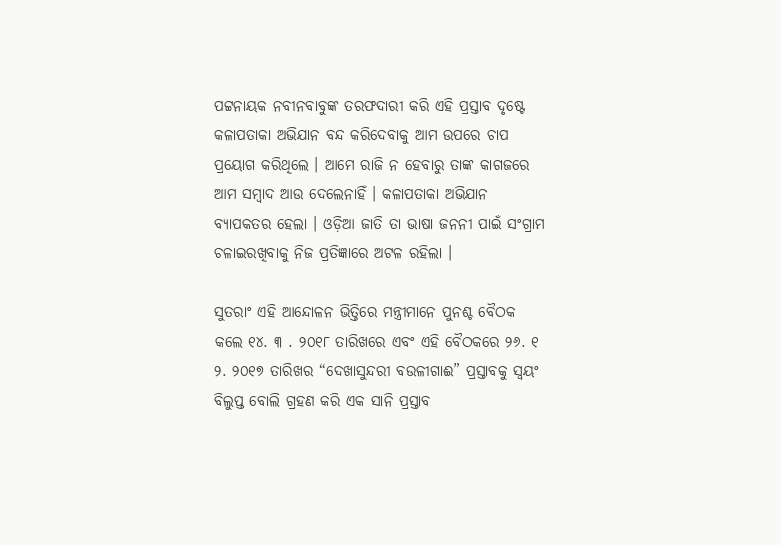ପଟ୍ଟନାୟକ ନବୀନବାବୁଙ୍କ ତରଫଦାରୀ କରି ଏହି ପ୍ରସ୍ତାବ ଦୃଷ୍ଟେ କଳାପତାକା ଅଭିଯାନ ବନ୍ଦ କରିଦେବାକୁ ଆମ ଉପରେ ଚାପ ପ୍ରୟୋଗ କରିଥିଲେ । ଆମେ ରାଜି ନ ହେବାରୁ ତାଙ୍କ କାଗଜରେ ଆମ ସମ୍ବାଦ ଆଉ ଦେଲେନାହିଁ । କଳାପତାକା ଅଭିଯାନ ବ୍ୟାପକତର ହେଲା । ଓଡ଼ିଆ ଜାତି ତା ଭାଷା ଜନନୀ ପାଇଁ ସଂଗ୍ରାମ ଚଳାଇରଖିବାକୁ ନିଜ ପ୍ରତିଜ୍ଞାରେ ଅଟଳ ରହିଲା ।

ସୁତରାଂ ଏହି ଆନ୍ଦୋଳନ ଭିତ୍ତିରେ ମନ୍ତ୍ରୀମାନେ ପୁନଶ୍ଚ ବୈଠକ କଲେ ୧୪. ୩ . ୨୦୧୮ ତାରିଖରେ ଏବଂ ଏହି ବୈଠକରେ ୨୬. ୧ ୨. ୨୦୧୭ ତାରିଖର “ଦେଖାସୁନ୍ଦରୀ ବଉଳୀଗାଈ” ପ୍ରସ୍ତାବକୁ ସ୍ଵୟଂ ବିଲୁପ୍ତ ବୋଲି ଗ୍ରହଣ କରି ଏକ ସାନି ପ୍ରସ୍ତାବ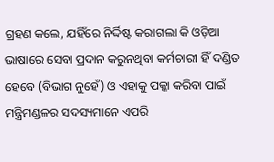ଗ୍ରହଣ କଲେ, ଯହିଁରେ ନିର୍ଦ୍ଦିଷ୍ଟ କରାଗଲା କି ଓଡ଼ିଆ ଭାଷାରେ ସେବା ପ୍ରଦାନ କରୁନଥିବା କର୍ମଚାରୀ ହିଁ ଦଣ୍ଡିତ ହେବେ (ବିଭାଗ ନୁହେଁ) ଓ ଏହାକୁ ପକ୍କା କରିବା ପାଇଁ ମନ୍ତ୍ରିମଣ୍ଡଳର ସଦସ୍ୟମାନେ ଏପରି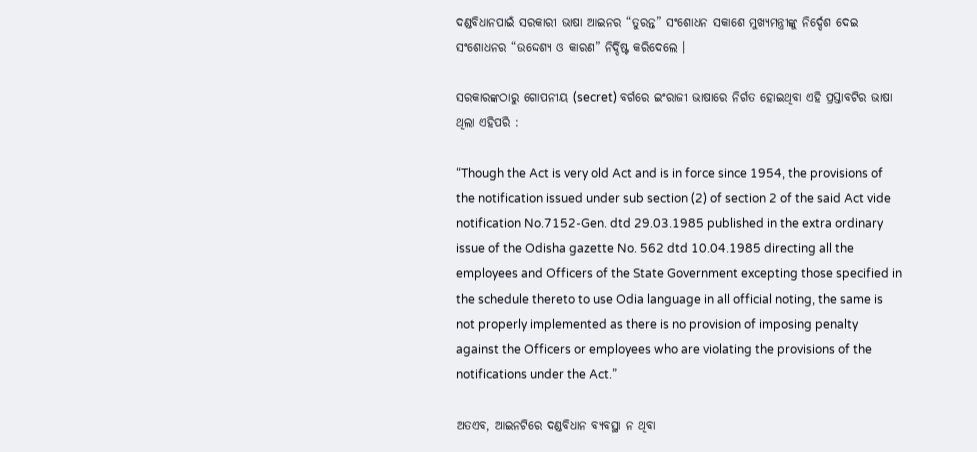ଦଣ୍ଡବିଧାନପାଇଁ ସରକାରୀ ଭାଷା ଆଇନର “ତୁରନ୍ତ” ସଂଶୋଧନ ସକାଶେ ମୁଖ୍ୟମନ୍ତ୍ରୀଙ୍କୁ ନିର୍ଦ୍ଦେଶ ଦେଇ ସଂଶୋଧନର “ଉଦ୍ଦେଶ୍ୟ ଓ କାରଣ” ନିର୍ଦ୍ଦିଷ୍ଟ କରିଦେଲେ ।

ସରକାରଙ୍କଠାରୁ ଗୋପନୀୟ (secret) ବର୍ଗରେ ଇଂରାଜୀ ଭାଷାରେ ନିର୍ଗତ ହୋଇଥିବା ଏହି ପ୍ରସ୍ତାବଟିର ଭାଷା ଥିଲା ଏହିପରି :

“Though the Act is very old Act and is in force since 1954, the provisions of the notification issued under sub section (2) of section 2 of the said Act vide notification No.7152-Gen. dtd 29.03.1985 published in the extra ordinary issue of the Odisha gazette No. 562 dtd 10.04.1985 directing all the employees and Officers of the State Government excepting those specified in the schedule thereto to use Odia language in all official noting, the same is not properly implemented as there is no provision of imposing penalty against the Officers or employees who are violating the provisions of the notifications under the Act.”

ଅତଏବ, ଆଇନଟିରେ ଦଣ୍ଡବିଧାନ ବ୍ୟବସ୍ଥା ନ ଥିବା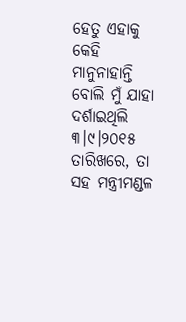ହେତୁ ଏହାକୁ କେହି ମାନୁନାହାନ୍ତି ବୋଲି ମୁଁ ଯାହା ଦର୍ଶାଇଥିଲି ୩।୯।୨୦୧୫ ତାରିଖରେ, ତା  ସହ ମନ୍ତ୍ରୀମଣ୍ଡଳ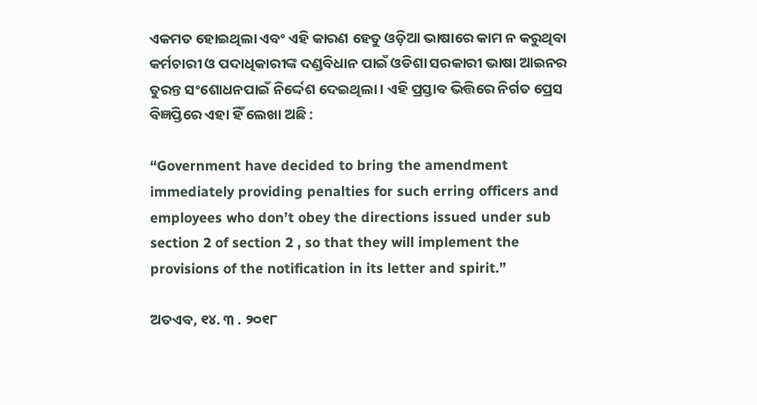ଏକମତ ହୋଇଥିଲା ଏବଂ ଏହି କାରଣ ହେତୁ ଓଡ଼ିଆ ଭାଷାରେ କାମ ନ କରୁଥିବା କର୍ମଚାରୀ ଓ ପଦାଧିକାରୀଙ୍କ ଦଣ୍ଡବିଧାନ ପାଇଁ ଓଡିଶା ସରକାରୀ ଭାଷା ଆଇନର ତୁରନ୍ତ ସଂଶୋଧନପାଇଁ ନିର୍ଦ୍ଦେଶ ଦେଇଥିଲା । ଏହି ପ୍ରସ୍ତାବ ଭିତ୍ତିରେ ନିର୍ଗତ ପ୍ରେସ ବିଜ୍ଞପ୍ତିରେ ଏହା ହିଁ ଲେଖା ଅଛି :

“Government have decided to bring the amendment immediately providing penalties for such erring officers and employees who don’t obey the directions issued under sub section 2 of section 2 , so that they will implement the provisions of the notification in its letter and spirit.”

ଅତଏବ, ୧୪. ୩ . ୨୦୧୮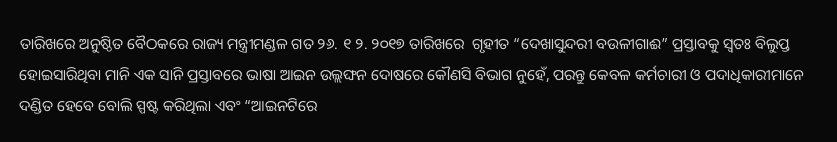ତାରିଖରେ ଅନୁଷ୍ଠିତ ବୈଠକରେ ରାଜ୍ୟ ମନ୍ତ୍ରୀମଣ୍ଡଳ ଗତ ୨୬. ୧ ୨. ୨୦୧୭ ତାରିଖରେ  ଗୃହୀତ “ଦେଖାସୁନ୍ଦରୀ ବଉଳୀଗାଈ” ପ୍ରସ୍ତାବକୁ ସ୍ଵତଃ ବିଲୁପ୍ତ ହୋଇସାରିଥିବା ମାନି ଏକ ସାନି ପ୍ରସ୍ତାବରେ ଭାଷା ଆଇନ ଉଲ୍ଲଙ୍ଘନ ଦୋଷରେ କୌଣସି ବିଭାଗ ନୁହେଁ, ପରନ୍ତୁ କେବଳ କର୍ମଚାରୀ ଓ ପଦାଧିକାରୀମାନେ ଦଣ୍ଡିତ ହେବେ ବୋଲି ସ୍ପଷ୍ଟ କରିଥିଲା ଏବଂ “ଆଇନଟିରେ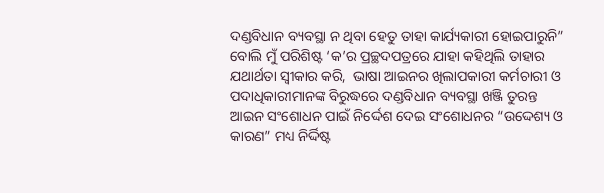ଦଣ୍ଡବିଧାନ ବ୍ୟବସ୍ଥା ନ ଥିବା ହେତୁ ତାହା କାର୍ଯ୍ୟକାରୀ ହୋଇପାରୁନି” ବୋଲି ମୁଁ ପରିଶିଷ୍ଟ ‘କ’ର ପ୍ରଚ୍ଛଦପତ୍ରରେ ଯାହା କହିଥିଲି ତାହାର ଯଥାର୍ଥତା ସ୍ଵୀକାର କରି,  ଭାଷା ଆଇନର ଖିଲାପକାରୀ କର୍ମଚାରୀ ଓ ପଦାଧିକାରୀମାନଙ୍କ ବିରୁଦ୍ଧରେ ଦଣ୍ଡବିଧାନ ବ୍ୟବସ୍ଥା ଖଞ୍ଜି ତୁରନ୍ତ ଆଇନ ସଂଶୋଧନ ପାଇଁ ନିର୍ଦ୍ଦେଶ ଦେଇ ସଂଶୋଧନର “ଉଦ୍ଦେଶ୍ୟ ଓ କାରଣ” ମଧ୍ୟ ନିର୍ଦ୍ଦିଷ୍ଟ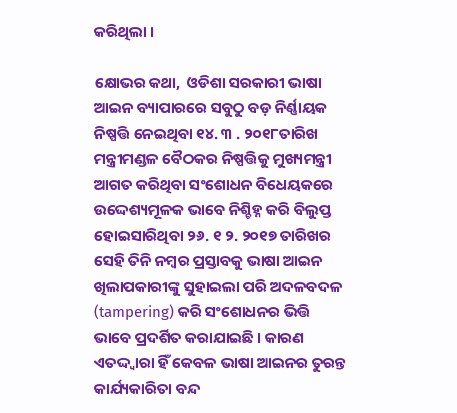କରିଥିଲା ।

କ୍ଷୋଭର କଥା,  ଓଡିଶା ସରକାରୀ ଭାଷା ଆଇନ ବ୍ୟାପାରରେ ସବୁଠୁ ବଡ଼ ନିର୍ଣ୍ଣାୟକ ନିଷ୍ପତ୍ତି ନେଇଥିବା ୧୪. ୩ . ୨୦୧୮ତାରିଖ  ମନ୍ତ୍ରୀମଣ୍ଡଳ ବୈଠକର ନିଷ୍ପତ୍ତିକୁ ମୁଖ୍ୟମନ୍ତ୍ରୀ ଆଗତ କରିଥିବା ସଂଶୋଧନ ବିଧେୟକରେ ଉଦ୍ଦେଶ୍ୟମୂଳକ ଭାବେ ନିଶ୍ଚିହ୍ନ କରି ବିଲୁପ୍ତ ହୋଇସାରିଥିବା ୨୬. ୧ ୨. ୨୦୧୭ ତାରିଖର ସେହି ତିନି ନମ୍ବର ପ୍ରସ୍ତାବକୁ ଭାଷା ଆଇନ ଖିଲାପକାରୀଙ୍କୁ ସୁହାଇଲା ପରି ଅଦଳବଦଳ (tampering) କରି ସଂଶୋଧନର ଭିତ୍ତି ଭାବେ ପ୍ରଦର୍ଶିତ କରାଯାଇଛି । କାରଣ ଏତଦ୍ଦ୍ଵାରା ହିଁ କେବଳ ଭାଷା ଆଇନର ତୁରନ୍ତ କାର୍ଯ୍ୟକାରିତା ବନ୍ଦ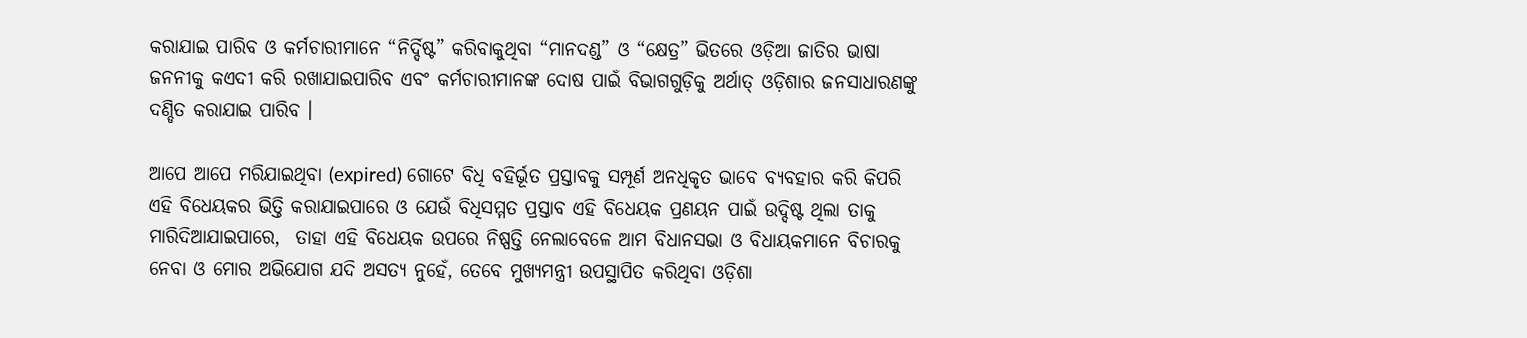କରାଯାଇ ପାରିବ ଓ କର୍ମଚାରୀମାନେ “ନିର୍ଦ୍ଦିଷ୍ଟ” କରିବାକୁଥିବା “ମାନଦଣ୍ଡ” ଓ “କ୍ଷେତ୍ର” ଭିତରେ ଓଡ଼ିଆ ଜାତିର ଭାଷା ଜନନୀକୁ କଏଦୀ କରି ରଖାଯାଇପାରିବ ଏବଂ କର୍ମଚାରୀମାନଙ୍କ ଦୋଷ ପାଇଁ ବିଭାଗଗୁଡ଼ିକୁ ଅର୍ଥାତ୍ ଓଡ଼ିଶାର ଜନସାଧାରଣଙ୍କୁ ଦଣ୍ଡିତ କରାଯାଇ ପାରିବ ।

ଆପେ ଆପେ ମରିଯାଇଥିବା (expired) ଗୋଟେ ବିଧି ବହିର୍ଭୂତ ପ୍ରସ୍ତାବକୁ ସମ୍ପୂର୍ଣ ଅନଧିକୃତ ଭାବେ ବ୍ୟବହାର କରି କିପରି ଏହି ବିଧେୟକର ଭିତ୍ତି କରାଯାଇପାରେ ଓ ଯେଉଁ ବିଧିସମ୍ମତ ପ୍ରସ୍ତାବ ଏହି ବିଧେୟକ ପ୍ରଣୟନ ପାଇଁ ଉଦ୍ଦିଷ୍ଟ ଥିଲା ତାକୁ ମାରିଦିଆଯାଇପାରେ,  ତାହା ଏହି ବିଧେୟକ ଉପରେ ନିଷ୍ପତ୍ତି ନେଲାବେଳେ ଆମ ବିଧାନସଭା ଓ ବିଧାୟକମାନେ ବିଚାରକୁ ନେବା ଓ ମୋର ଅଭିଯୋଗ ଯଦି ଅସତ୍ୟ ନୁହେଁ, ତେବେ ମୁଖ୍ୟମନ୍ତ୍ରୀ ଉପସ୍ଥାପିତ କରିଥିବା ଓଡ଼ିଶା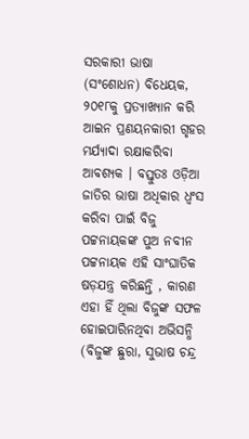ସରକାରୀ ଭାଷା  (ସଂଶୋଧନ) ବିଧେୟକ, ୨୦୧୮କୁ ପ୍ରତ୍ୟାଖ୍ୟାନ କରି ଆଇନ ପ୍ରଣୟନକାରୀ ଗୃହର ମର୍ଯ୍ୟାଦା ରକ୍ଷାକରିବା ଆବଶ୍ୟକ । ବସ୍ତୁତଃ ଓଡ଼ିଆ ଜାତିର ଭାଷା ଅଧିକାର ଧ୍ଵଂସ କରିବା ପାଇଁ ବିଜୁ ପଟ୍ଟନାୟକଙ୍କ ପୁଅ ନବୀନ ପଟ୍ଟନାୟକ ଏହି ସାଂଘାତିକ ଷଡ଼ଯନ୍ତ୍ର କରିଛନ୍ତି , କାରଣ ଏହା ହିଁ ଥିଲା ବିଜୁଙ୍କ ସଫଳ ହୋଇପାରିନଥିବା ଅଭିସନ୍ଧି (ବିଜୁଙ୍କ ଛୁରା, ସୁଭାଷ ଚନ୍ଦ୍ର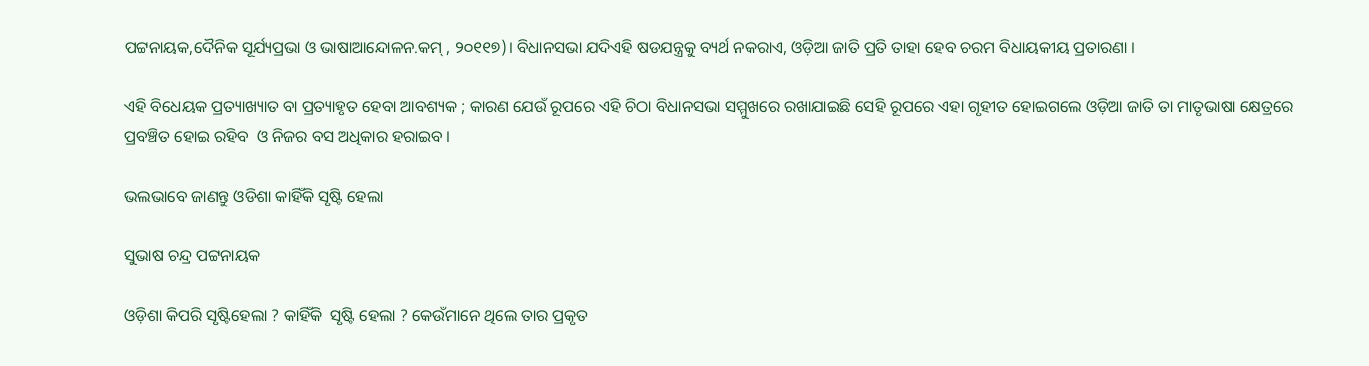ପଟ୍ଟନାୟକ,ଦୈନିକ ସୂର୍ଯ୍ୟପ୍ରଭା ଓ ଭାଷାଆନ୍ଦୋଳନ.କମ୍ , ୨୦୧୧୭)। ବିଧାନସଭା ଯଦିଏହି ଷଡଯନ୍ତ୍ରକୁ ବ୍ୟର୍ଥ ନକରାଏ, ଓଡ଼ିଆ ଜାତି ପ୍ରତି ତାହା ହେବ ଚରମ ବିଧାୟକୀୟ ପ୍ରତାରଣା ।

ଏହି ବିଧେୟକ ପ୍ରତ୍ୟାଖ୍ୟାତ ବା ପ୍ରତ୍ୟାହୃତ ହେବା ଆବଶ୍ୟକ ; କାରଣ ଯେଉଁ ରୂପରେ ଏହି ଚିଠା ବିଧାନସଭା ସମ୍ମୁଖରେ ରଖାଯାଇଛି ସେହି ରୂପରେ ଏହା ଗୃହୀତ ହୋଇଗଲେ ଓଡ଼ିଆ ଜାତି ତା ମାତୃଭାଷା କ୍ଷେତ୍ରରେ ପ୍ରବଞ୍ଚିତ ହୋଇ ରହିବ  ଓ ନିଜର ବସ ଅଧିକାର ହରାଇବ ।

ଭଲଭାବେ ଜାଣନ୍ତୁ ଓଡିଶା କାହିଁକି ସୃଷ୍ଟି ହେଲା

ସୁଭାଷ ଚନ୍ଦ୍ର ପଟ୍ଟନାୟକ

ଓଡ଼ିଶା କିପରି ସୃଷ୍ଟିହେଲା ? କାହିଁକି  ସୃଷ୍ଟି ହେଲା ? କେଉଁମାନେ ଥିଲେ ତାର ପ୍ରକୃତ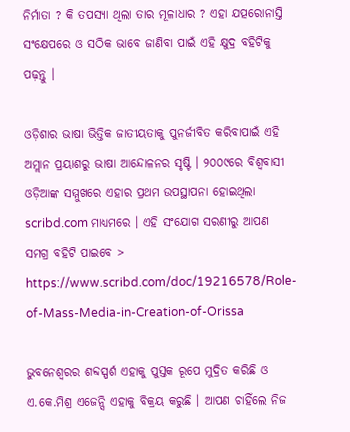ନିର୍ମାତା ? କି ତପସ୍ୟା ଥିଲା ତାର ମୂଳାଧାର ? ଏହା ଯତ୍ପରୋନାସ୍ତି ସଂକ୍ଷେପରେ ଓ ସଠିକ ଭାବେ ଜାଣିବା ପାଇଁ ଏହି କ୍ଷୁଦ୍ର ବହିଟିକୁ ପଢ଼ନ୍ତୁ ।

ଓଡ଼ିଶାର ଭାଷା ଭିତ୍ତିକ ଜାତୀୟତାକୁ ପୁନର୍ଜୀବିତ କରିବାପାଇଁ ଏହି ଅମ୍ଲାନ ପ୍ରୟାଶରୁ ଭାଷା ଆନ୍ଦୋଳନର ସୃଷ୍ଟି । ୨୦୦୯ରେ ବିଶ୍ଵବାସୀ ଓଡ଼ିଆଙ୍କ ସମ୍ମୁଖରେ ଏହାର ପ୍ରଥମ ଉପସ୍ଥାପନା ହୋଇଥିଲା scribd.com ମାଧ୍ୟମରେ । ଏହି ସଂଯୋଗ ସରଣୀରୁ ଆପଣ ସମଗ୍ର ବହିଟି ପାଇବେ > https://www.scribd.com/doc/19216578/Role-of-Mass-Media-in-Creation-of-Orissa

ଭୁବନେଶ୍ଵରର ଶବ୍ଦସ୍ପର୍ଶ ଏହାକୁ ପୁସ୍ତକ ରୂପେ ମୁଦ୍ରିତ କରିଛି ଓ ଏ.କେ.ମିଶ୍ର ଏଜେନ୍ସି ଏହାକୁ ବିକ୍ରୟ କରୁଛି । ଆପଣ ଚାହିଁଲେ ନିଜ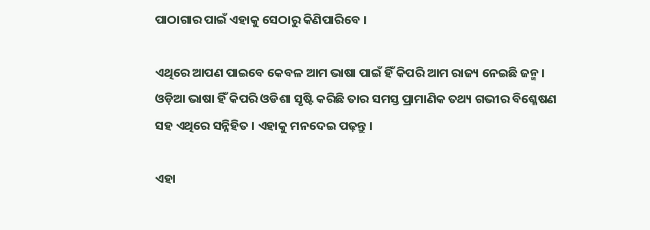ପାଠାଗାର ପାଇଁ ଏହାକୁ ସେଠାରୁ କିଣିପାରିବେ ।

ଏଥିରେ ଆପଣ ପାଇବେ କେବଳ ଆମ ଭାଷା ପାଇଁ ହିଁ କିପରି ଆମ ରାଜ୍ୟ ନେଇଛି ଜନ୍ମ । ଓଡ଼ିଆ ଭାଷା ହିଁ କିପରି ଓଡିଶା ସୃଷ୍ଟି କରିଛି ତାର ସମସ୍ତ ପ୍ରାମାଣିକ ତଥ୍ୟ ଗଭୀର ବିଶ୍ଳେଷଣ ସହ ଏଥିରେ ସନ୍ନିହିତ । ଏହାକୁ ମନଦେଇ ପଢ଼ନ୍ତୁ ।

ଏହା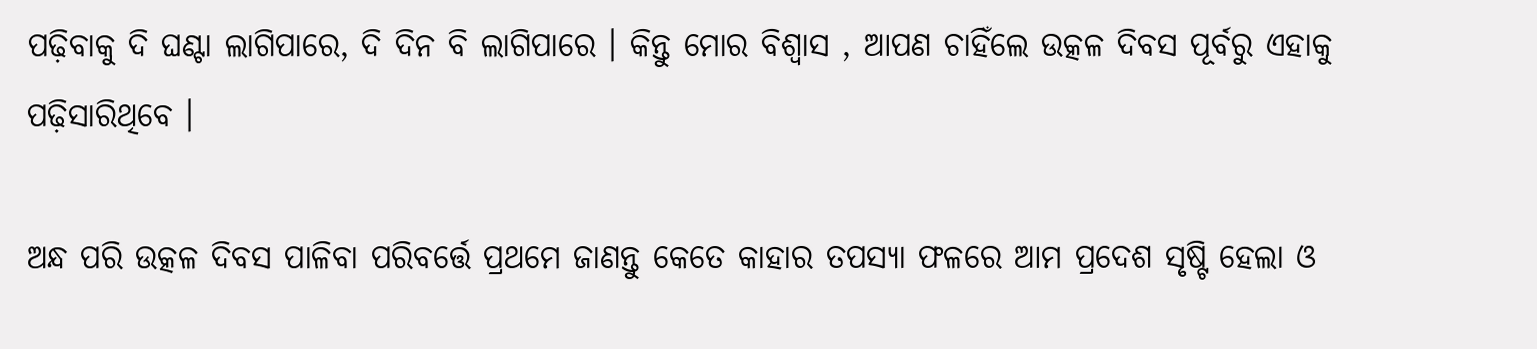ପଢ଼ିବାକୁ ଦି ଘଣ୍ଟା ଲାଗିପାରେ, ଦି ଦିନ ବି ଲାଗିପାରେ । କିନ୍ତୁ ମୋର ବିଶ୍ଵାସ , ଆପଣ ଚାହିଁଲେ ଉତ୍କଳ ଦିବସ ପୂର୍ବରୁ ଏହାକୁ ପଢ଼ିସାରିଥିବେ ।

ଅନ୍ଧ ପରି ଉତ୍କଳ ଦିବସ ପାଳିବା ପରିବର୍ତ୍ତେ ପ୍ରଥମେ ଜାଣନ୍ତୁ କେତେ କାହାର ତପସ୍ୟା ଫଳରେ ଆମ ପ୍ରଦେଶ ସୃଷ୍ଟି ହେଲା ଓ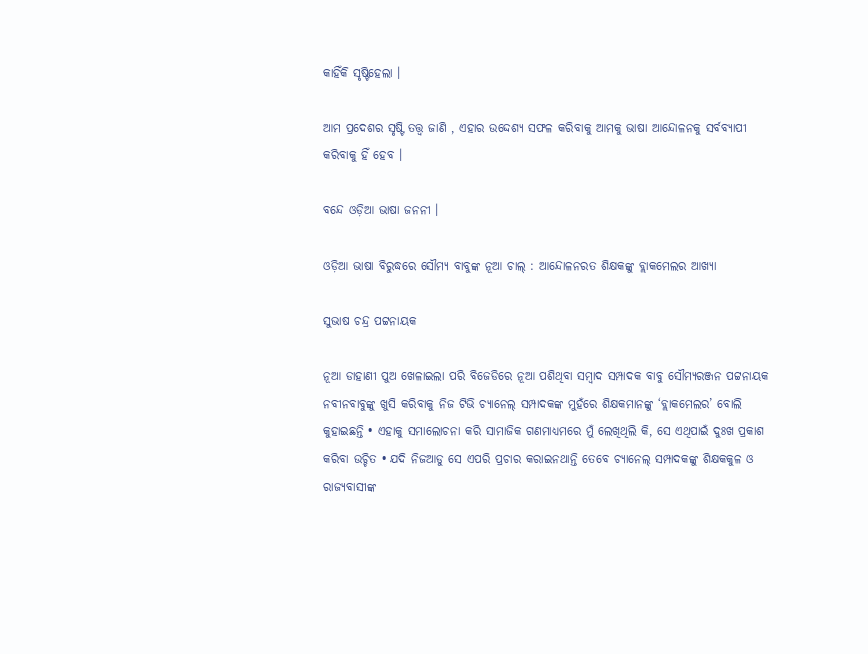କାହିଁକି ସୃଷ୍ଟିହେଲା ।

ଆମ ପ୍ରଦେଶର ସୃଷ୍ଟି ତତ୍ତ୍ଵ ଜାଣି , ଏହାର ଉଦ୍ଦେଶ୍ୟ ସଫଳ କରିବାକୁ ଆମକୁ ଭାଷା ଆନ୍ଦୋଳନକୁ ସର୍ବବ୍ୟାପୀ କରିବାକୁ ହିଁ ହେବ ।

ବନ୍ଦେ ଓଡ଼ିଆ ଭାଷା ଜନନୀ ।

ଓଡ଼ିଆ ଭାଷା ବିରୁଦ୍ଧରେ ସୌମ୍ୟ ବାବୁଙ୍କ ନୂଆ ଚାଲ୍ : ଆନ୍ଦୋଳନରତ ଶିକ୍ଷକଙ୍କୁ ବ୍ଲାକମେଲର ଆଖ୍ୟା

ସୁଭାଷ ଚନ୍ଦ୍ର ପଟ୍ଟନାୟକ

ନୂଆ ଡାହାଣୀ ପୁଅ ଖେଳାଇଲା ପରି ବିଜେଡିରେ ନୂଆ ପଶିଥିବା ସମ୍ବାଦ ସମ୍ପାଦକ ବାବୁ ସୌମ୍ୟରଞ୍ଜନ ପଟ୍ଟନାୟକ ନବୀନବାବୁଙ୍କୁ ଖୁସି କରିବାକୁ ନିଜ ଟିଭି ଚ୍ୟାନେଲ୍ ସମ୍ପାଦକଙ୍କ ମୁହଁରେ ଶିକ୍ଷକମାନଙ୍କୁ ‘ବ୍ଲାକମେଲର’ ବୋଲି କୁହାଇଛନ୍ତି • ଏହାକୁ ସମାଲୋଚନା କରି ସାମାଜିକ ଗଣମାଧ୍ୟମରେ ମୁଁ ଲେଖିଥିଲି କି, ସେ ଏଥିପାଇଁ ଦୁଃଖ ପ୍ରକାଶ କରିବା ଉଚ୍ଚିତ • ଯଦି ନିଜଆଡୁ ସେ ଏପରି ପ୍ରଚାର କରାଇନଥାନ୍ତି ତେବେ ଚ୍ୟାନେଲ୍ ସମ୍ପାଦକଙ୍କୁ ଶିକ୍ଷକକୁଳ ଓ ରାଜ୍ୟବାସୀଙ୍କ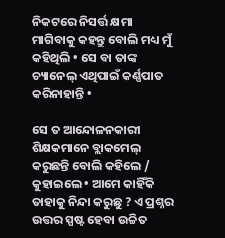ନିକଟରେ ନିସର୍ତ୍ତ କ୍ଷମା ମାଗିବାକୁ କହନ୍ତୁ ବୋଲି ମଧ୍ୟ ମୁଁ କହିଥିଲି • ସେ ବା ତାଙ୍କ ଚ୍ୟାନେଲ୍ ଏଥିପାଇଁ କର୍ଣ୍ଣପାତ କରିନାହାନ୍ତି •

ସେ ତ ଆନ୍ଦୋଳନକାରୀ ଶିକ୍ଷକମାନେ ବ୍ଲାକମେଲ୍ କରୁଛନ୍ତି ବୋଲି କହିଲେ / କୁହାଇଲେ • ଆମେ କାହିଁକି ତାହାକୁ ନିନ୍ଦା କରୁଛୁ ? ଏ ପ୍ରଶ୍ନର ଉତ୍ତର ସ୍ପଷ୍ଟ ହେବା ଉଚ୍ଚିତ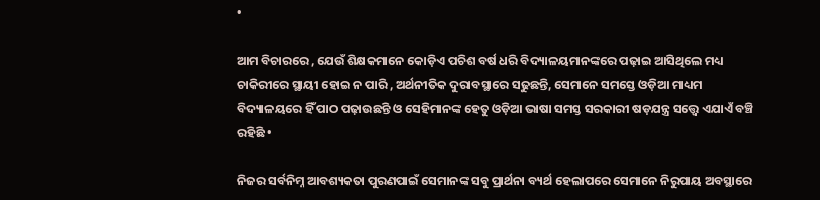•

ଆମ ବିଚାରରେ , ଯେଉଁ ଶିକ୍ଷକମାନେ କୋଡ଼ିଏ ପଚିଶ ବର୍ଷ ଧରି ବିଦ୍ୟାଳୟମାନଙ୍କରେ ପଢ଼ାଇ ଆସିଥିଲେ ମଧ୍ୟ ଚାକିରୀରେ ସ୍ଥାୟୀ ହୋଇ ନ ପାରି , ଅର୍ଥନୀତିକ ଦୁରାବସ୍ଥାରେ ସଢୁଛନ୍ତି, ସେମାନେ ସମସ୍ତେ ଓଡ଼ିଆ ମାଧ୍ୟମ ବିଦ୍ୟାଳୟରେ ହିଁ ପାଠ ପଢ଼ାଉଛନ୍ତି ଓ ସେହିମାନଙ୍କ ହେତୁ ଓଡ଼ିଆ ଭାଷା ସମସ୍ତ ସରକାରୀ ଷଡ଼ଯନ୍ତ୍ର ସତ୍ତ୍ବେ ଏଯାଏଁ ବଞ୍ଚି ରହିଛି •

ନିଜର ସର୍ବନିମ୍ନ ଆବଶ୍ୟକତା ପୁରଣପାଇଁ ସେମାନଙ୍କ ସବୁ ପ୍ରାର୍ଥନା ବ୍ୟର୍ଥ ହେଲାପରେ ସେମାନେ ନିରୁପାୟ ଅବସ୍ଥାରେ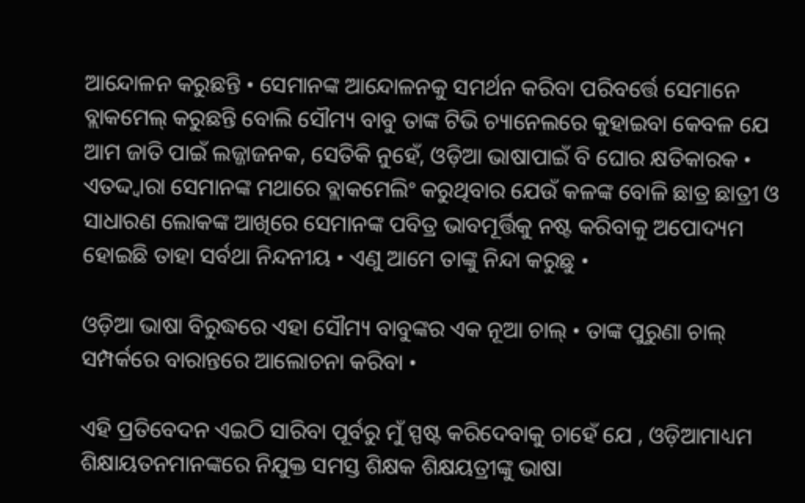ଆନ୍ଦୋଳନ କରୁଛନ୍ତି • ସେମାନଙ୍କ ଆନ୍ଦୋଳନକୁ ସମର୍ଥନ କରିବା ପରିବର୍ତ୍ତେ ସେମାନେ ବ୍ଲାକମେଲ୍ କରୁଛନ୍ତି ବୋଲି ସୌମ୍ୟ ବାବୁ ତାଙ୍କ ଟିଭି ଚ୍ୟାନେଲରେ କୁହାଇବା କେବଳ ଯେ ଆମ ଜାତି ପାଇଁ ଲଜ୍ଜାଜନକ, ସେତିକି ନୁହେଁ, ଓଡ଼ିଆ ଭାଷାପାଇଁ ବି ଘୋର କ୍ଷତିକାରକ • ଏତଦ୍ଦ୍ଵାରା ସେମାନଙ୍କ ମଥାରେ ବ୍ଲାକମେଲିଂ କରୁଥିବାର ଯେଉଁ କଳଙ୍କ ବୋଳି ଛାତ୍ର ଛାତ୍ରୀ ଓ ସାଧାରଣ ଲୋକଙ୍କ ଆଖିରେ ସେମାନଙ୍କ ପବିତ୍ର ଭାବମୂର୍ତ୍ତିକୁ ନଷ୍ଟ କରିବାକୁ ଅପୋଦ୍ୟମ ହୋଇଛି ତାହା ସର୍ବଥା ନିନ୍ଦନୀୟ • ଏଣୁ ଆମେ ତାଙ୍କୁ ନିନ୍ଦା କରୁଛୁ •

ଓଡ଼ିଆ ଭାଷା ବିରୁଦ୍ଧରେ ଏହା ସୌମ୍ୟ ବାବୁଙ୍କର ଏକ ନୂଆ ଚାଲ୍ • ତାଙ୍କ ପୁରୁଣା ଚାଲ୍ ସମ୍ପର୍କରେ ବାରାନ୍ତରେ ଆଲୋଚନା କରିବା •

ଏହି ପ୍ରତିବେଦନ ଏଇଠି ସାରିବା ପୂର୍ବରୁ ମୁଁ ସ୍ପଷ୍ଟ କରିଦେବାକୁ ଚାହେଁ ଯେ , ଓଡ଼ିଆମାଧ୍ୟମ ଶିକ୍ଷାୟତନମାନଙ୍କରେ ନିଯୁକ୍ତ ସମସ୍ତ ଶିକ୍ଷକ ଶିକ୍ଷୟତ୍ରୀଙ୍କୁ ଭାଷା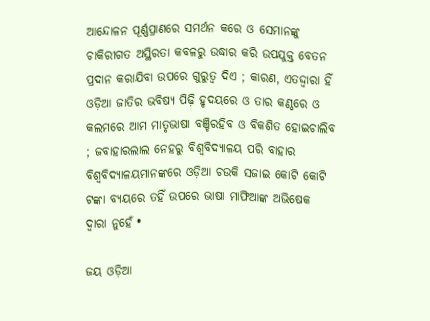ଆନ୍ଦୋଳନ ପୂର୍ଣ୍ଣପ୍ରାଣରେ ସମର୍ଥନ କରେ ଓ ସେମାନଙ୍କୁ ଚାକିରୀଗତ ଅସ୍ଥିରତା କବଳରୁ ଉଦ୍ଧାର କରି ଉପଯୁକ୍ତ ବେତନ ପ୍ରଦାନ କରାଯିବା ଉପରେ ଗୁରୁତ୍ବ ଦିଏ ; କାରଣ, ଏତଦ୍ଦ୍ଵାରା ହିଁ ଓଡ଼ିଆ ଜାତିର ଭବିଷ୍ୟ ପିଢ଼ି ହୃଦୟରେ ଓ ତାର କଣ୍ଠରେ ଓ କଲମରେ ଆମ ମାତୃଭାଷା ବଞ୍ଚିରହିବ ଓ ବିକଶିତ ହୋଇଚାଲିବ ; ଜବାହାରଲାଲ ନେହରୁ ବିଶ୍ଵବିଦ୍ୟାଳୟ ପରି ବାହାର ବିଶ୍ଵବିଦ୍ୟାଳୟମାନଙ୍କରେ ଓଡ଼ିଆ ଚଉକି ସଜାଇ କୋଟି କୋଟି ଟଙ୍କା ବ୍ୟୟରେ ତହିଁ ଉପରେ ଭାଷା ମାଫିଆଙ୍କ ଅଭିଷେକ ଦ୍ଵାରା ନୁହେଁ •

ଜୟ ଓଡ଼ିଆ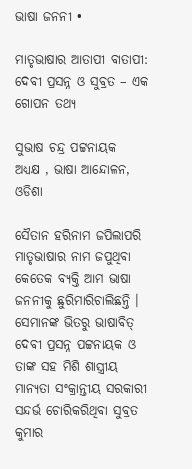ଭାଷା ଜନନୀ •

ମାତୃଭାଷାର ଆତାପୀ ବାତାପୀ: ଦେବୀ ପ୍ରସନ୍ନ ଓ ସୁବ୍ରତ – ଏକ ଗୋପନ ତଥ୍ୟ

ସୁଭାଷ ଚନ୍ଦ୍ର ପଟ୍ଟନାୟକ
ଅଧ୍ୟକ୍ଷ , ଭାଷା ଆନ୍ଦୋଳନ, ଓଡିଶା

ସୈତାନ ହରିନାମ ଜପିଲାପରି ମାତୃଭାଷାର ନାମ ଜପୁଥିବା କେତେକ ବ୍ୟକ୍ତି ଆମ ଭାଷା ଜନନୀକୁ ଛୁରିମାରିଚାଲିଛନ୍ତି । ସେମାନଙ୍କ ଭିତରୁ ଭାଷାବିତ୍ ଦେବୀ ପ୍ରସନ୍ନ ପଟ୍ଟନାୟକ ଓ ତାଙ୍କ ସହ ମିଶି ଶାସ୍ତ୍ରୀୟ ମାନ୍ୟତା ସଂକ୍ରାନ୍ତୀୟ ସରକାରୀ ସନ୍ଦର୍ଭ ଚୋରିକରିଥିବା ସୁବ୍ରତ କୁମାର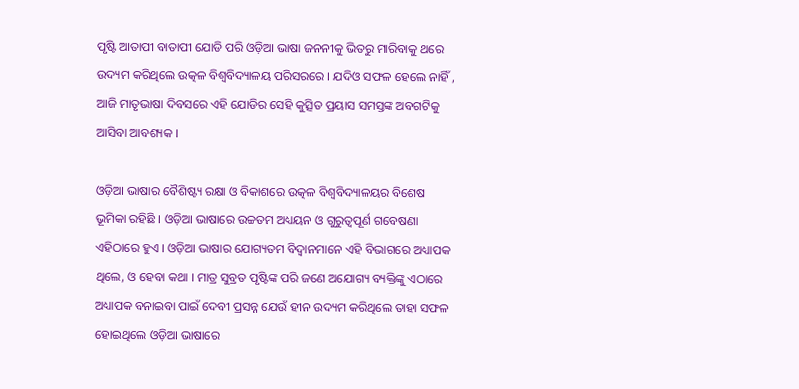ପୃଷ୍ଟି ଆତାପୀ ବାତାପୀ ଯୋଡି ପରି ଓଡ଼ିଆ ଭାଷା ଜନନୀକୁ ଭିତରୁ ମାରିବାକୁ ଥରେ ଉଦ୍ୟମ କରିଥିଲେ ଉତ୍କଳ ବିଶ୍ଵବିଦ୍ୟାଳୟ ପରିସରରେ । ଯଦିଓ ସଫଳ ହେଲେ ନାହିଁ , ଆଜି ମାତୃଭାଷା ଦିବସରେ ଏହି ଯୋଡିର ସେହି କୁତ୍ସିତ ପ୍ରୟାସ ସମସ୍ତଙ୍କ ଅବଗଟିକୁ ଆସିବା ଆବଶ୍ୟକ ।

ଓଡ଼ିଆ ଭାଷାର ବୈଶିଷ୍ଟ୍ୟ ରକ୍ଷା ଓ ବିକାଶରେ ଉତ୍କଳ ବିଶ୍ଵବିଦ୍ୟାଳୟର ବିଶେଷ ଭୂମିକା ରହିଛି । ଓଡ଼ିଆ ଭାଷାରେ ଉଚ୍ଚତମ ଅଧ୍ୟୟନ ଓ ଗୁରୁତ୍ବପୂର୍ଣ ଗବେଷଣା ଏହିଠାରେ ହୁଏ । ଓଡ଼ିଆ ଭାଷାର ଯୋଗ୍ୟତମ ବିଦ୍ଵାନମାନେ ଏହି ବିଭାଗରେ ଅଧ୍ୟାପକ ଥିଲେ, ଓ ହେବା କଥା । ମାତ୍ର ସୁବ୍ରତ ପୃଷ୍ଟିଙ୍କ ପରି ଜଣେ ଅଯୋଗ୍ୟ ବ୍ୟକ୍ତିଙ୍କୁ ଏଠାରେ ଅଧ୍ୟାପକ ବନାଇବା ପାଇଁ ଦେବୀ ପ୍ରସନ୍ନ ଯେଉଁ ହୀନ ଉଦ୍ୟମ କରିଥିଲେ ତାହା ସଫଳ ହୋଇଥିଲେ ଓଡ଼ିଆ ଭାଷାରେ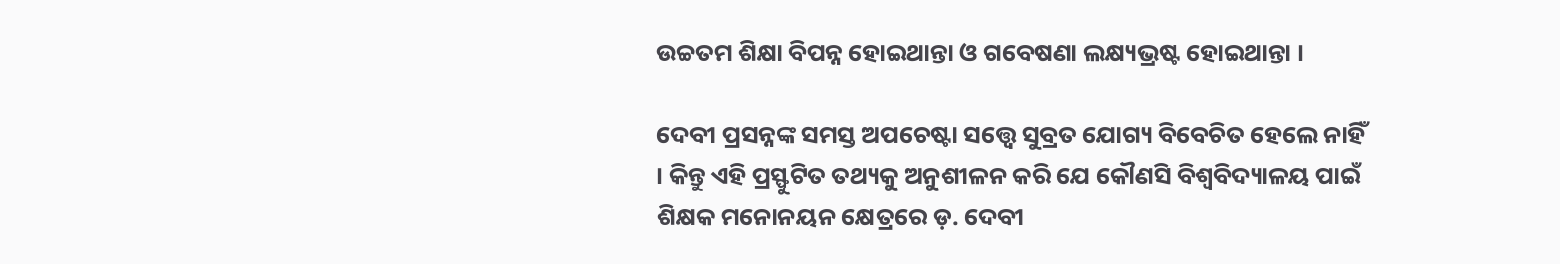ଉଚ୍ଚତମ ଶିକ୍ଷା ବିପନ୍ନ ହୋଇଥାନ୍ତା ଓ ଗବେଷଣା ଲକ୍ଷ୍ୟଭ୍ରଷ୍ଟ ହୋଇଥାନ୍ତା ।

ଦେବୀ ପ୍ରସନ୍ନଙ୍କ ସମସ୍ତ ଅପଚେଷ୍ଟା ସତ୍ତ୍ବେ ସୁବ୍ରତ ଯୋଗ୍ୟ ବିବେଚିତ ହେଲେ ନାହିଁ । କିନ୍ତୁ ଏହି ପ୍ରସ୍ଫୁଟିତ ତଥ୍ୟକୁ ଅନୁଶୀଳନ କରି ଯେ କୌଣସି ବିଶ୍ଵବିଦ୍ୟାଳୟ ପାଇଁ ଶିକ୍ଷକ ମନୋନୟନ କ୍ଷେତ୍ରରେ ଡ଼. ଦେବୀ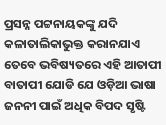ପ୍ରସନ୍ନ ପଟ୍ଟନାୟକଙ୍କୁ ଯଦି କଳାତାଲିକାଭୁକ୍ତ କରାନଯାଏ ତେବେ ଭବିଷ୍ୟତରେ ଏହି ଆତାପୀ ବାତାପୀ ଯୋଡି ଯେ ଓଡ଼ିଆ ଭାଷା ଜନନୀ ପାଇଁ ଅଧିକ ବିପଦ ସୃଷ୍ଟି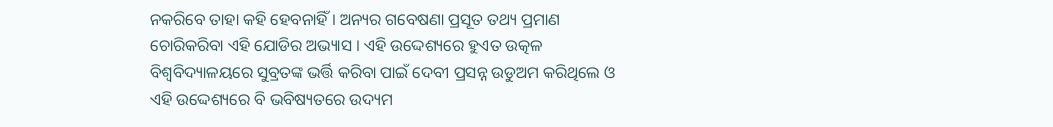ନକରିବେ ତାହା କହି ହେବନାହିଁ । ଅନ୍ୟର ଗବେଷଣା ପ୍ରସୂତ ତଥ୍ୟ ପ୍ରମାଣ ଚୋରିକରିବା ଏହି ଯୋଡିର ଅଭ୍ୟାସ । ଏହି ଉଦ୍ଦେଶ୍ୟରେ ହୁଏତ ଉତ୍କଳ ବିଶ୍ଵବିଦ୍ୟାଳୟରେ ସୁବ୍ରତଙ୍କ ଭର୍ତ୍ତି କରିବା ପାଇଁ ଦେବୀ ପ୍ରସନ୍ନ ଉଡୁଅମ କରିଥିଲେ ଓ ଏହି ଉଦ୍ଦେଶ୍ୟରେ ବି ଭବିଷ୍ୟତରେ ଉଦ୍ୟମ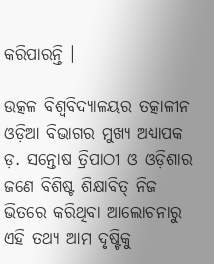କରିପାରନ୍ତି ।

ଉତ୍କଳ ବିଶ୍ଵବିଦ୍ୟାଳୟର ତତ୍କାଳୀନ ଓଡ଼ିଆ ବିଭାଗର ମୁଖ୍ୟ ଅଧ୍ୟାପକ ଡ଼. ସନ୍ତୋଷ ତ୍ରିପାଠୀ ଓ ଓଡ଼ିଶାର ଜଣେ ବିଶିଷ୍ଟ ଶିକ୍ଷାବିତ୍ ନିଜ ଭିତରେ କରିଥିବା ଆଲୋଚନାରୁ ଏହି ତଥ୍ୟ ଆମ ଦୃଷ୍ଟିକୁ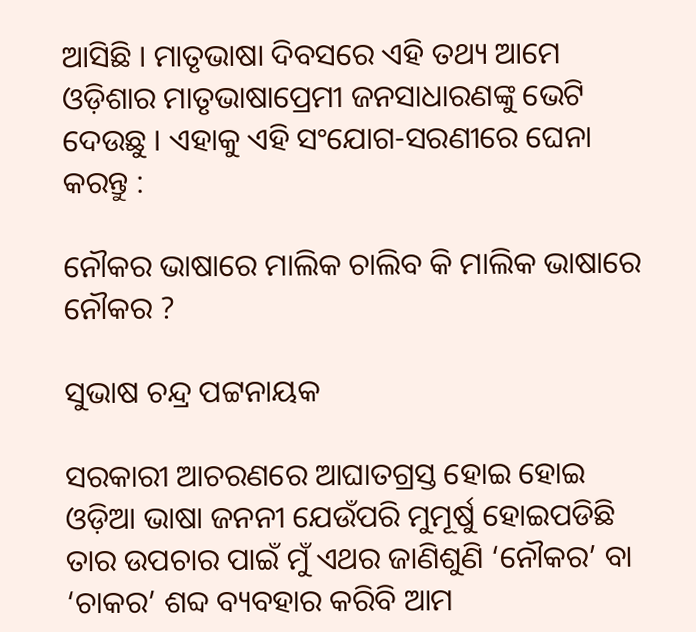ଆସିଛି । ମାତୃଭାଷା ଦିବସରେ ଏହି ତଥ୍ୟ ଆମେ ଓଡ଼ିଶାର ମାତୃଭାଷାପ୍ରେମୀ ଜନସାଧାରଣଙ୍କୁ ଭେଟି ଦେଉଛୁ । ଏହାକୁ ଏହି ସଂଯୋଗ-ସରଣୀରେ ଘେନା କରନ୍ତୁ :

ନୌକର ଭାଷାରେ ମାଲିକ ଚାଲିବ କି ମାଲିକ ଭାଷାରେ ନୌକର ?

ସୁଭାଷ ଚନ୍ଦ୍ର ପଟ୍ଟନାୟକ

ସରକାରୀ ଆଚରଣରେ ଆଘାତଗ୍ରସ୍ତ ହୋଇ ହୋଇ ଓଡ଼ିଆ ଭାଷା ଜନନୀ ଯେଉଁପରି ମୁମୂର୍ଷୁ ହୋଇପଡିଛି ତାର ଉପଚାର ପାଇଁ ମୁଁ ଏଥର ଜାଣିଶୁଣି ‘ନୌକର’ ବା ‘ଚାକର’ ଶବ୍ଦ ବ୍ୟବହାର କରିବି ଆମ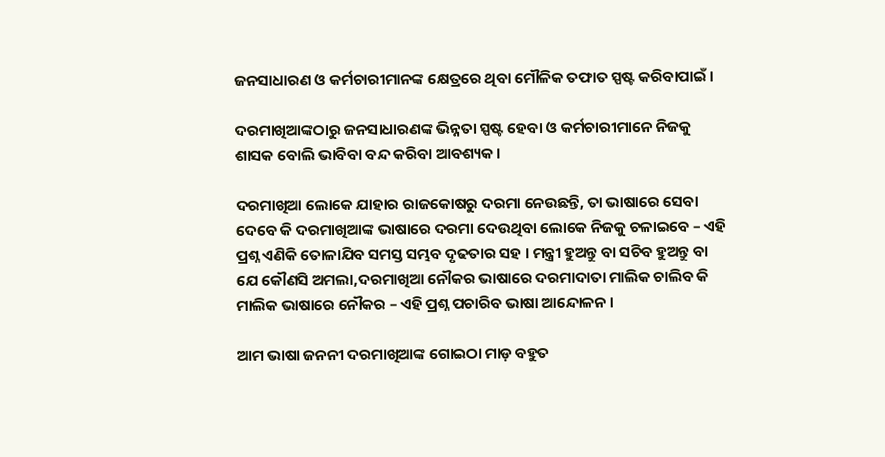ଜନସାଧାରଣ ଓ କର୍ମଚାରୀମାନଙ୍କ କ୍ଷେତ୍ରରେ ଥିବା ମୌଳିକ ତଫାତ ସ୍ପଷ୍ଟ କରିବାପାଇଁ ।

ଦରମାଖିଆଙ୍କଠାରୁ ଜନସାଧାରଣଙ୍କ ଭିନ୍ନତା ସ୍ପଷ୍ଟ ହେବା ଓ କର୍ମଚାରୀମାନେ ନିଜକୁ ଶାସକ ବୋଲି ଭାବିବା ବନ୍ଦ କରିବା ଆବଶ୍ୟକ ।

ଦରମାଖିଆ ଲୋକେ ଯାହାର ରାଜକୋଷରୁ ଦରମା ନେଉଛନ୍ତି, ତା ଭାଷାରେ ସେବା ଦେବେ କି ଦରମାଖିଆଙ୍କ ଭାଷାରେ ଦରମା ଦେଉଥିବା ଲୋକେ ନିଜକୁ ଚଳାଇବେ – ଏହି ପ୍ରଶ୍ନ ଏଣିକି ତୋଳାଯିବ ସମସ୍ତ ସମ୍ଭବ ଦୃଢତାର ସହ । ମନ୍ତ୍ରୀ ହୁଅନ୍ତୁ ବା ସଚିବ ହୁଅନ୍ତୁ ବା ଯେ କୌଣସି ଅମଲା,ଦରମାଖିଆ ନୌକର ଭାଷାରେ ଦରମାଦାତା ମାଲିକ ଚାଲିବ କି ମାଲିକ ଭାଷାରେ ନୌକର – ଏହି ପ୍ରଶ୍ନ ପଚାରିବ ଭାଷା ଆନ୍ଦୋଳନ ।

ଆମ ଭାଷା ଜନନୀ ଦରମାଖିଆଙ୍କ ଗୋଇଠା ମାଡ଼ ବହୁତ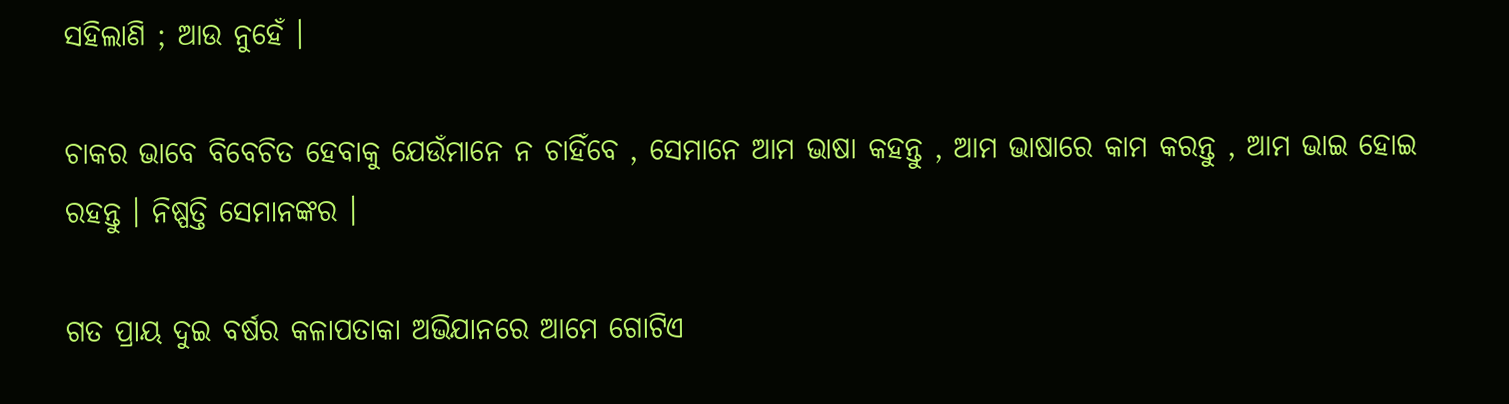ସହିଲାଣି ; ଆଉ ନୁହେଁ ।

ଚାକର ଭାବେ ବିବେଚିତ ହେବାକୁ ଯେଉଁମାନେ ନ ଚାହିଁବେ , ସେମାନେ ଆମ ଭାଷା କହନ୍ତୁ , ଆମ ଭାଷାରେ କାମ କରନ୍ତୁ , ଆମ ଭାଇ ହୋଇ ରହନ୍ତୁ । ନିଷ୍ପତ୍ତି ସେମାନଙ୍କର ।

ଗତ ପ୍ରାୟ ଦୁଇ ବର୍ଷର କଳାପତାକା ଅଭିଯାନରେ ଆମେ ଗୋଟିଏ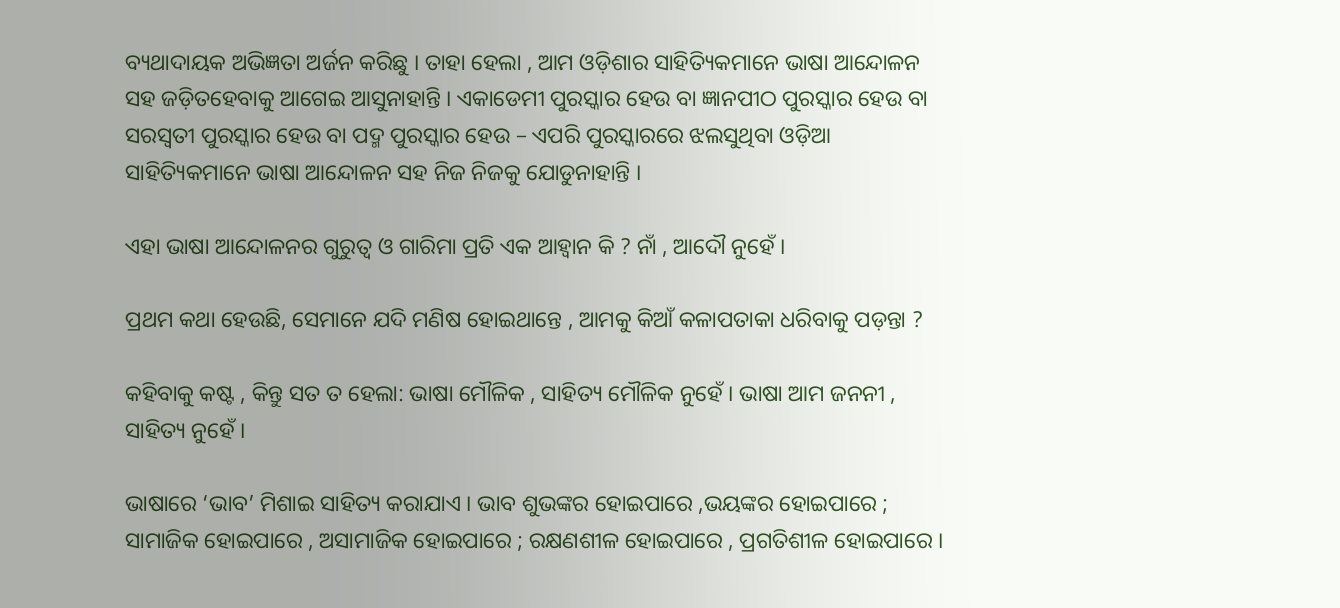ବ୍ୟଥାଦାୟକ ଅଭିଜ୍ଞତା ଅର୍ଜନ କରିଛୁ । ତାହା ହେଲା , ଆମ ଓଡ଼ିଶାର ସାହିତ୍ୟିକମାନେ ଭାଷା ଆନ୍ଦୋଳନ ସହ ଜଡ଼ିତହେବାକୁ ଆଗେଇ ଆସୁନାହାନ୍ତି । ଏକାଡେମୀ ପୁରସ୍କାର ହେଉ ବା ଜ୍ଞାନପୀଠ ପୁରସ୍କାର ହେଉ ବା ସରସ୍ବତୀ ପୁରସ୍କାର ହେଉ ବା ପଦ୍ମ ପୁରସ୍କାର ହେଉ – ଏପରି ପୁରସ୍କାରରେ ଝଲସୁଥିବା ଓଡ଼ିଆ ସାହିତ୍ୟିକମାନେ ଭାଷା ଆନ୍ଦୋଳନ ସହ ନିଜ ନିଜକୁ ଯୋଡୁନାହାନ୍ତି ।

ଏହା ଭାଷା ଆନ୍ଦୋଳନର ଗୁରୁତ୍ବ ଓ ଗାରିମା ପ୍ରତି ଏକ ଆହ୍ବାନ କି ? ନାଁ , ଆଦୌ ନୁହେଁ ।

ପ୍ରଥମ କଥା ହେଉଛି, ସେମାନେ ଯଦି ମଣିଷ ହୋଇଥାନ୍ତେ , ଆମକୁ କିଆଁ କଳାପତାକା ଧରିବାକୁ ପଡ଼ନ୍ତା ?

କହିବାକୁ କଷ୍ଟ , କିନ୍ତୁ ସତ ତ ହେଲା: ଭାଷା ମୌଳିକ , ସାହିତ୍ୟ ମୌଳିକ ନୁହେଁ । ଭାଷା ଆମ ଜନନୀ , ସାହିତ୍ୟ ନୁହେଁ ।

ଭାଷାରେ ‘ଭାବ’ ମିଶାଇ ସାହିତ୍ୟ କରାଯାଏ । ଭାବ ଶୁଭଙ୍କର ହୋଇପାରେ ,ଭୟଙ୍କର ହୋଇପାରେ ; ସାମାଜିକ ହୋଇପାରେ , ଅସାମାଜିକ ହୋଇପାରେ ; ରକ୍ଷଣଶୀଳ ହୋଇପାରେ , ପ୍ରଗତିଶୀଳ ହୋଇପାରେ ।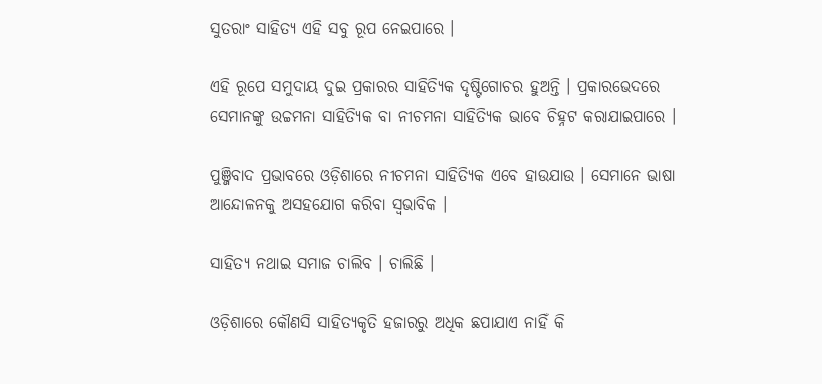ସୁତରାଂ ସାହିତ୍ୟ ଏହି ସବୁ ରୂପ ନେଇପାରେ ।

ଏହି ରୂପେ ସମୁଦାୟ ଦୁଇ ପ୍ରକାରର ସାହିତ୍ୟିକ ଦୃଷ୍ଟିଗୋଚର ହୁଅନ୍ତି । ପ୍ରକାରଭେଦରେ ସେମାନଙ୍କୁ ଉଚ୍ଚମନା ସାହିତ୍ୟିକ ବା ନୀଚମନା ସାହିତ୍ୟିକ ଭାବେ ଚିହ୍ନଟ କରାଯାଇପାରେ ।

ପୁଞ୍ଜିବାଦ ପ୍ରଭାବରେ ଓଡ଼ିଶାରେ ନୀଚମନା ସାହିତ୍ୟିକ ଏବେ ହାଉଯାଉ । ସେମାନେ ଭାଷା ଆନ୍ଦୋଳନକୁ ଅସହଯୋଗ କରିବା ସ୍ବଭାବିକ ।

ସାହିତ୍ୟ ନଥାଇ ସମାଜ ଚାଲିବ । ଚାଲିଛି ।

ଓଡ଼ିଶାରେ କୌଣସି ସାହିତ୍ୟକୃତି ହଜାରରୁ ଅଧିକ ଛପାଯାଏ ନାହିଁ କି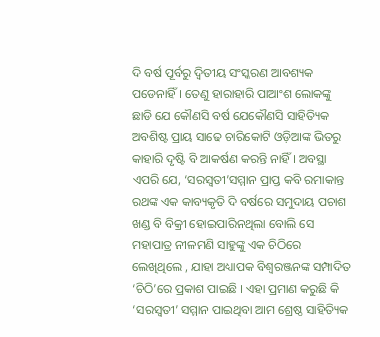ଦି ବର୍ଷ ପୂର୍ବରୁ ଦ୍ବିତୀୟ ସଂସ୍କରଣ ଆବଶ୍ୟକ ପଡେନାହିଁ । ତେଣୁ ହାରାହାରି ପାଆଂଶ ଲୋକଙ୍କୁ ଛାଡି ଯେ କୌଣସି ବର୍ଷ ଯେକୌଣସି ସାହିତ୍ୟିକ ଅବଶିଷ୍ଟ ପ୍ରାୟ ସାଢେ ଚାରିକୋଟି ଓଡ଼ିଆଙ୍କ ଭିତରୁ କାହାରି ଦୃଷ୍ଟି ବି ଆକର୍ଷଣ କରନ୍ତି ନାହିଁ । ଅବସ୍ଥା ଏପରି ଯେ, ‘ସରସ୍ବତୀ’ସମ୍ମାନ ପ୍ରାପ୍ତ କବି ରମାକାନ୍ତ ରଥଙ୍କ ଏକ କାବ୍ୟକୃତି ଦି ବର୍ଷରେ ସମୁଦାୟ ପଚାଶ ଖଣ୍ଡ ବି ବିକ୍ରୀ ହୋଇପାରିନଥିଲା ବୋଲି ସେ ମହାପାତ୍ର ନୀଳମଣି ସାହୁଙ୍କୁ ଏକ ଚିଠିରେ ଲେଖିଥିଲେ , ଯାହା ଅଧ୍ୟାପକ ବିଶ୍ଵରଞ୍ଜନଙ୍କ ସମ୍ପାଦିତ ‘ଚିଠି’ରେ ପ୍ରକାଶ ପାଇଛି । ଏହା ପ୍ରମାଣ କରୁଛି କି ‘ସରସ୍ବତୀ’ ସମ୍ମାନ ପାଇଥିବା ଆମ ଶ୍ରେଷ୍ଠ ସାହିତ୍ୟିକ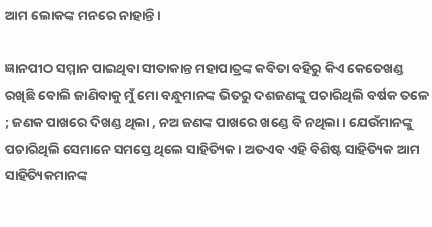ଆମ ଲୋକଙ୍କ ମନରେ ନାହାନ୍ତି ।

ଜ୍ଞାନପୀଠ ସମ୍ମାନ ପାଇଥିବା ସୀତାକାନ୍ତ ମହାପାତ୍ରଙ୍କ କବିତା ବହିରୁ କିଏ କେତେଖଣ୍ଡ ରଖିଛି ବୋଲି ଜାଣିବାକୁ ମୁଁ ମୋ ବନ୍ଧୁମାନଙ୍କ ଭିତରୁ ଦଶଜଣଙ୍କୁ ପଚାରିଥିଲି ବର୍ଷକ ତଳେ ; ଜଣକ ପାଖରେ ଦିଖଣ୍ଡ ଥିଲା , ନଅ ଜଣଙ୍କ ପାଖରେ ଖଣ୍ଡେ ବି ନଥିଲା । ଯେଉଁମାନଙ୍କୁ ପଚାରିଥିଲି ସେମାନେ ସମସ୍ତେ ଥିଲେ ସାହିତ୍ୟିକ । ଅତଏବ ଏହି ବିଶିଷ୍ଟ ସାହିତ୍ୟିକ ଆମ ସାହିତ୍ୟିକମାନଙ୍କ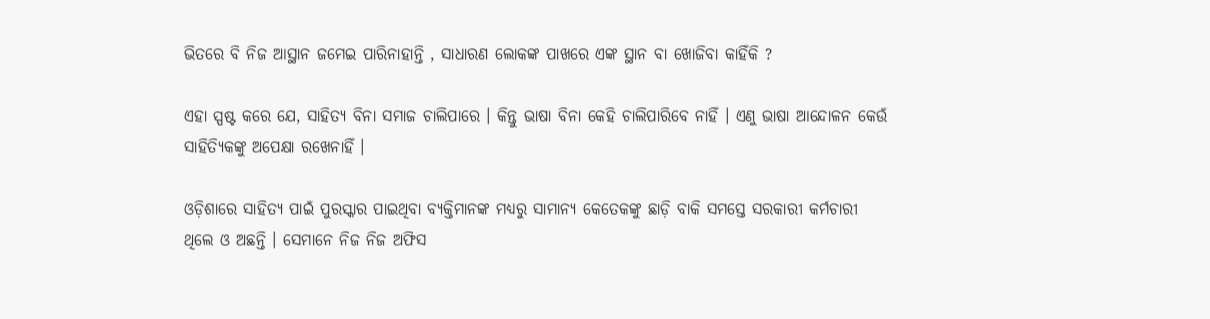ଭିତରେ ବି ନିଜ ଆସ୍ଥାନ ଜମେଇ ପାରିନାହାନ୍ତି , ସାଧାରଣ ଲୋକଙ୍କ ପାଖରେ ଏଙ୍କ ସ୍ଥାନ ବା ଖୋଜିବା କାହିଁକି ?

ଏହା ସ୍ପଷ୍ଟ କରେ ଯେ, ସାହିତ୍ୟ ବିନା ସମାଜ ଚାଲିପାରେ । କିନ୍ତୁ ଭାଷା ବିନା କେହି ଚାଲିପାରିବେ ନାହିଁ । ଏଣୁ ଭାଷା ଆନ୍ଦୋଳନ କେଉଁ ସାହିତ୍ୟିକଙ୍କୁ ଅପେକ୍ଷା ରଖେନାହିଁ ।

ଓଡ଼ିଶାରେ ସାହିତ୍ୟ ପାଇଁ ପୁରସ୍କାର ପାଇଥିବା ବ୍ୟକ୍ତିମାନଙ୍କ ମଧ୍ୟରୁ ସାମାନ୍ୟ କେତେକଙ୍କୁ ଛାଡ଼ି ବାକି ସମସ୍ତେ ସରକାରୀ କର୍ମଚାରୀ ଥିଲେ ଓ ଅଛନ୍ତି । ସେମାନେ ନିଜ ନିଜ ଅଫିସ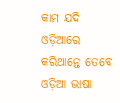କାମ ଯଦି ଓଡ଼ିଆରେ କରିଥାନ୍ତେ ତେବେ ଓଡ଼ିଆ ଭାଷା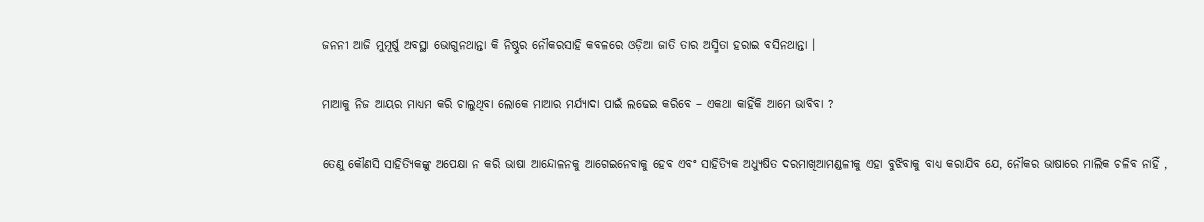ଜନନୀ ଆଜି ମୁମୂର୍ଷୁ ଅବସ୍ଥା ଭୋଗୁନଥାନ୍ତା କି ନିଷ୍ଠୁର ନୌକରସାହି କବଳରେ ଓଡ଼ିଆ ଜାତି ତାର ଅସ୍ମିତା ହରାଇ ବସିନଥାନ୍ତା ।

ମାଆକୁ ନିଜ ଆୟର ମାଧ୍ୟମ କରି ଚାଲୁଥିବା ଲୋକେ ମାଆର ମର୍ଯ୍ୟାଦା ପାଇଁ ଲଢେଇ କରିବେ – ଏକଥା କାହିଁକି ଆମେ ଭାବିବା ?

ତେଣୁ କୌଣସି ସାହିତ୍ୟିକଙ୍କୁ ଅପେକ୍ଷା ନ କରି ଭାଷା ଆନ୍ଦୋଳନକୁ ଆଗେଇନେବାକୁ ହେବ ଏବଂ ସାହିତ୍ୟିକ ଅଧ୍ୟୁଷିତ ଦରମାଖିଆମଣ୍ଡଳୀକୁ ଏହା ବୁଝିବାକୁ ବାଧ୍ୟ କରାଯିବ ଯେ, ନୌକର ଭାଷାରେ ମାଲିକ ଚଳିବ ନାହିଁ ,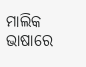ମାଲିକ ଭାଷାରେ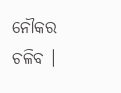ନୌକର ଚଳିବ ।